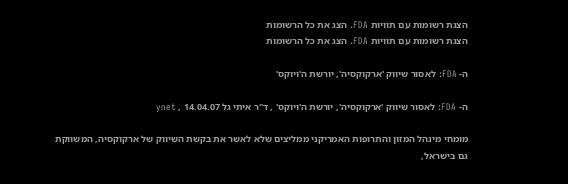הצגת רשומות עם תוויות FDA. הצג את כל הרשומות
הצגת רשומות עם תוויות FDA. הצג את כל הרשומות

ה- FDA: לאסור שיווק 'ארקוקסיה', יורשת ה'ויוקס'

ה- FDA: לאסור שיווק 'ארקוקסיה', יורשת ה'ויוקס' , ד"ר איתי גל 14.04.07 , ynet

מומחי מינהל המזון והתרופות האמריקני ממליצים שלא לאשר את בקשת השיווק של ארקוקסיה, המשווקת גם בישראל,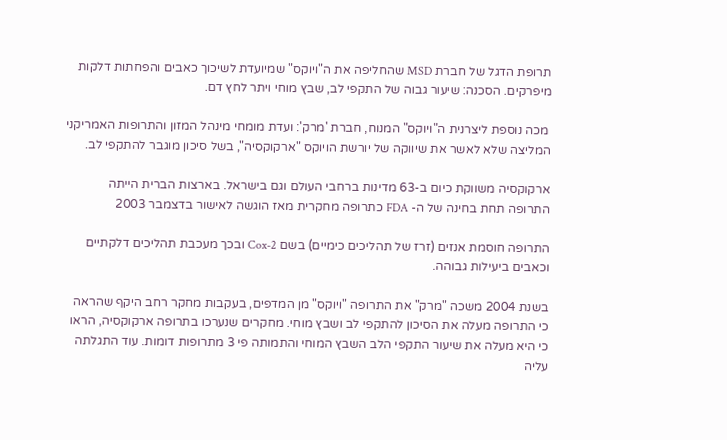תרופת הדגל של חברת MSD שהחליפה את ה"ויוקס" שמיועדת לשיכוך כאבים והפחתות דלקות מיפרקים. הסכנה: שיעור גבוה של התקפי לב, שבץ מוחי ויתר לחץ דם.

 מכה נוספת ליצרנית ה"ויוקס" המנוח, חברת 'מרק': ועדת מומחי מינהל המזון והתרופות האמריקני המליצה שלא לאשר את שיווקה של יורשת הויוקס "ארקוקסיה", בשל סיכון מוגבר להתקפי לב.

ארקוקסיה משווקת כיום ב-63 מדינות ברחבי העולם וגם בישראל. בארצות הברית הייתה התרופה תחת בחינה של ה- FDA כתרופה מחקרית מאז הוגשה לאישור בדצמבר 2003

התרופה חוסמת אנזים (זרז של תהליכים כימיים) בשם Cox-2 ובכך מעכבת תהליכים דלקתיים וכאבים ביעילות גבוהה.

בשנת 2004 משכה "מרק" את התרופה "ויוקס" מן המדפים, בעקבות מחקר רחב היקף שהראה כי התרופה מעלה את הסיכון להתקפי לב ושבץ מוחי. מחקרים שנערכו בתרופה ארקוקסיה, הראו כי היא מעלה את שיעור התקפי הלב השבץ המוחי והתמותה פי 3 מתרופות דומות. עוד התגלתה עליה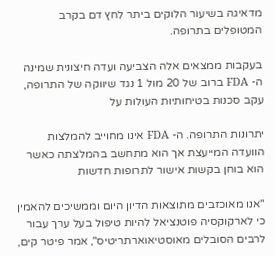מדאיגה בשיעור הלוקים ביתר לחץ דם בקרב המטופלים בתרופה.

בעקבות ממצאים אלה הצביעה ועדה חיצונית שמינה ה- FDA ברוב של 20 מול 1 נגד שיווקה של התרופה, עקב סכנות בטיחותיות העולות על

יתרונות התרופה. ה- FDA אינו מחוייב להמלצות הוועדה המייעצת אך הוא מתחשב בהמלצתה כאשר הוא בוחן בקשות אישור לתרופות חדשות

"אנו מאוכזבים מתוצאות הדיון היום וממשיכים להאמין כי לארקוקסיה פוטנציאל להיות טיפול בעל ערך עבור לרבים הסובלים מאוסטיאוארתריטיס", אמר פיטר קים,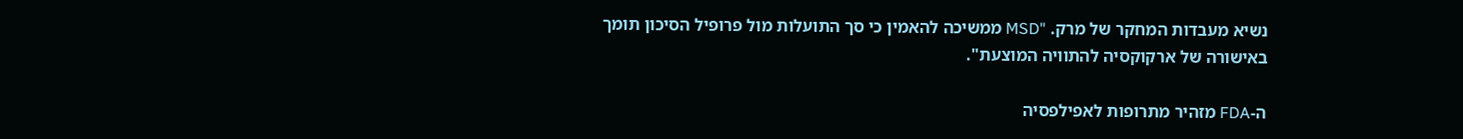נשיא מעבדות המחקר של מרק. "MSD ממשיכה להאמין כי סך התועלות מול פרופיל הסיכון תומך באישורה של ארקוקסיה להתוויה המוצעת".

ה-FDA מזהיר מתרופות לאפילפסיה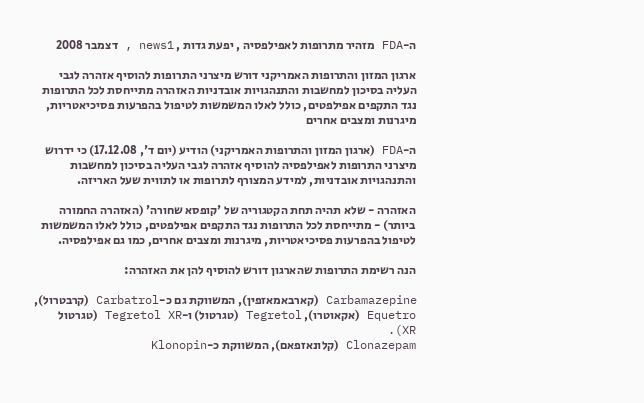ה-FDA מזהיר מתרופות לאפילפסיה , יפעת גדות , news1 , דצמבר 2008

ארגון המזון והתרופות האמריקני דורש מיצרני התרופות להוסיף אזהרה לגבי העליה בסיכון למחשבות והתנהגויות אובדניות האזהרה מתייחסת לכל התרופות נגד התקפים אפילפטים, כולל לאלו המשמשות לטיפול בהפרעות פסיכיאטריות, מיגרנות ומצבים אחרים

ה-FDA (ארגון המזון והתרופות האמריקני) הודיע (יום ד', 17.12.08) כי ידרוש מיצרני התרופות לאפילפסיה להוסיף אזהרה לגבי העליה בסיכון למחשבות והתנהגויות אובדניות, למידע המצורף לתרופות או לתווית שעל האריזה.

האזהרה - שלא תהיה תחת הקטגוריה של 'קופסא שחורה' (האזהרה החמורה ביותר) - מתייחסת לכל התרופות נגד התקפים אפילפטים, כולל לאלו המשמשות לטיפול בהפרעות פסיכיאטריות, מיגרנות ומצבים אחרים, כמו גם אפילפסיה.

הנה רשימת התרופות שהארגון דורש להוסיף להן את האזהרה:

Carbamazepine (קארבאמאזפין), המשווקת גם כ-Carbatrol (קרבטרול), Equetro (אקאוטרו), Tegretol (טגרטול) ו-Tegretol XR (טגרטול XR).
Clonazepam (קלונאזפאם), המשווקת כ-Klonopin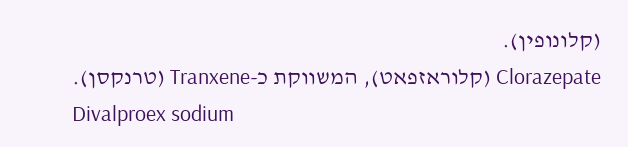(קלונופין).
Clorazepate (קלוראזפאט), המשווקת כ-Tranxene (טרנקסן).
Divalproex sodium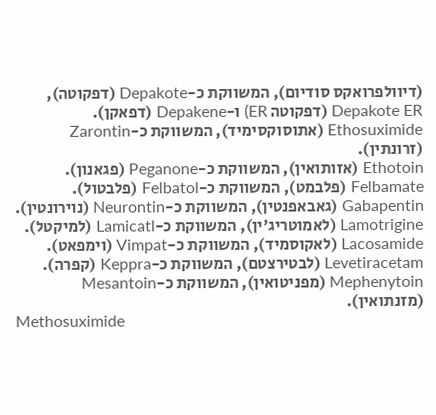(דיוולפרואקס סודיום), המשווקת כ-Depakote (דפקוטה), Depakote ER (דפקוטה ER) ו-Depakene (דפאקן).
Ethosuximide (אתוסוקסימיד), המשווקת כ-Zarontin (זרונתין).
Ethotoin (אזותואין), המשווקת כ-Peganone (פגאנון).
Felbamate (פלבמט), המשווקת כ-Felbatol (פלבטול).
Gabapentin (גאבאפנטין), המשווקת כ-Neurontin (נוירונטין).
Lamotrigine (לאמוטריג'ין), המשווקת כ-Lamicatl (למיקטל).
Lacosamide (לאקוסמיד), המשווקת כ-Vimpat (וימפאט).
Levetiracetam (לבטירצטם), המשווקת כ-Keppra (קפרה).
Mephenytoin (מפניטואין), המשווקת כ-Mesantoin (מזנתואין).
Methosuximide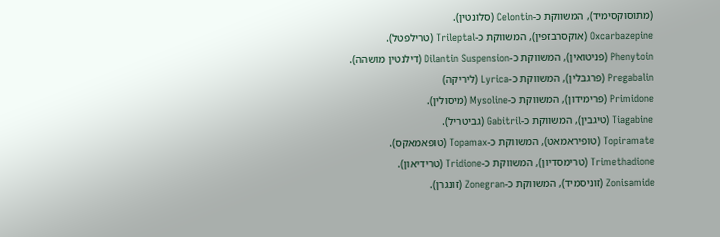(מתוסוקסימיד), המשווקת כ-Celontin (סלונטין).
Oxcarbazepine (אוקסרבזפין), המשווקת כ-Trileptal (טרילפטל).
Phenytoin (פניטואין), המשווקת כ-Dilantin Suspension (דילנטין מושהה).
Pregabalin (פרגבלין), המשווקת כ-Lyrica (ליריקה)
Primidone (פרימידון), המשווקת כ-Mysoline (מיסולין).
Tiagabine (טיגבין), המשווקת כ-Gabitril (גביטריל).
Topiramate (טופיראמאט), המשווקת כ-Topamax (טופאמאקס).
Trimethadione (טרימסדיון), המשווקת כ-Tridione (טרידיאון).
Zonisamide (זוניסמיד), המשווקת כ-Zonegran (זונגרן).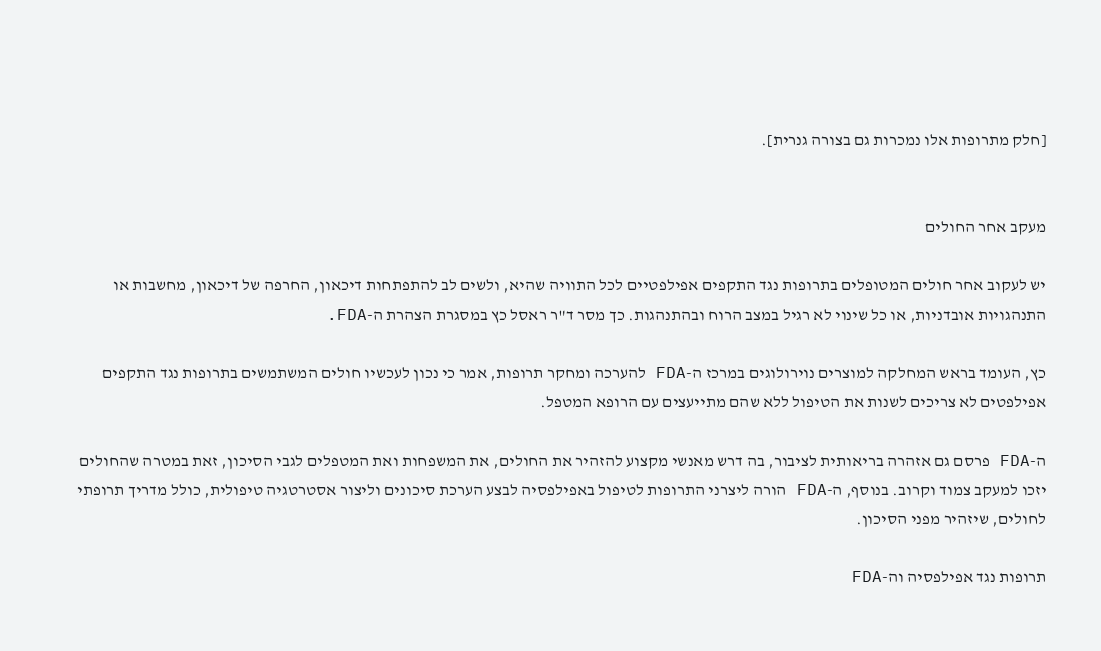[חלק מתרופות אלו נמכרות גם בצורה גנרית].


מעקב אחר החולים

יש לעקוב אחר חולים המטופלים בתרופות נגד התקפים אפילפטיים לכל התוויה שהיא, ולשים לב להתפתחות דיכאון, החרפה של דיכאון, מחשבות או התנהגויות אובדניות, או כל שינוי לא רגיל במצב הרוח ובהתנהגות. כך מסר ד"ר ראסל כץ במסגרת הצהרת ה-FDA.

כץ, העומד בראש המחלקה למוצרים נוירולוגים במרכז ה-FDA להערכה ומחקר תרופות, אמר כי נכון לעכשיו חולים המשתמשים בתרופות נגד התקפים אפילפטים לא צריכים לשנות את הטיפול ללא שהם מתייעצים עם הרופא המטפל.

ה-FDA פרסם גם אזהרה בריאותית לציבור, בה דרש מאנשי מקצוע להזהיר את החולים, את המשפחות ואת המטפלים לגבי הסיכון, זאת במטרה שהחולים יזכו למעקב צמוד וקרוב. בנוסף, ה-FDA הורה ליצרני התרופות לטיפול באפילפסיה לבצע הערכת סיכונים וליצור אסטרטגיה טיפולית, כולל מדריך תרופתי לחולים, שיזהיר מפני הסיכון.

תרופות נגד אפילפסיה וה-FDA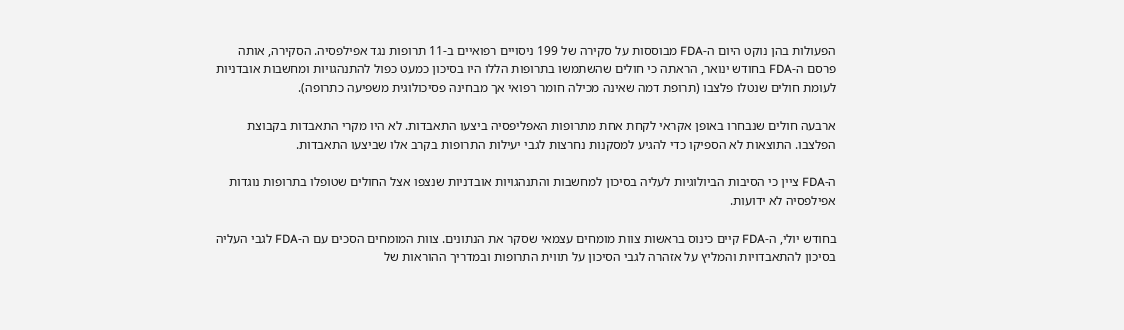הפעולות בהן נוקט היום ה-FDA מבוססות על סקירה של 199 ניסויים רפואיים ב-11 תרופות נגד אפילפסיה. הסקירה, אותה פרסם ה-FDA בחודש ינואר, הראתה כי חולים שהשתמשו בתרופות הללו היו בסיכון כמעט כפול להתנהגויות ומחשבות אובדניות לעומת חולים שנטלו פלצבו (תרופת דמה שאינה מכילה חומר רפואי אך מבחינה פסיכולוגית משפיעה כתרופה).

ארבעה חולים שנבחרו באופן אקראי לקחת אחת מתרופות האפליפסיה ביצעו התאבדות. לא היו מקרי התאבדות בקבוצת הפלצבו. התוצאות לא הספיקו כדי להגיע למסקנות נחרצות לגבי יעילות התרופות בקרב אלו שביצעו התאבדות.

ה-FDA ציין כי הסיבות הביולוגיות לעליה בסיכון למחשבות והתנהגויות אובדניות שנצפו אצל החולים שטופלו בתרופות נוגדות אפילפסיה לא ידועות.

בחודש יולי, ה-FDA קיים כינוס בראשות צוות מומחים עצמאי שסקר את הנתונים. צוות המומחים הסכים עם ה-FDA לגבי העליה בסיכון להתאבדויות והמליץ על אזהרה לגבי הסיכון על תווית התרופות ובמדריך ההוראות של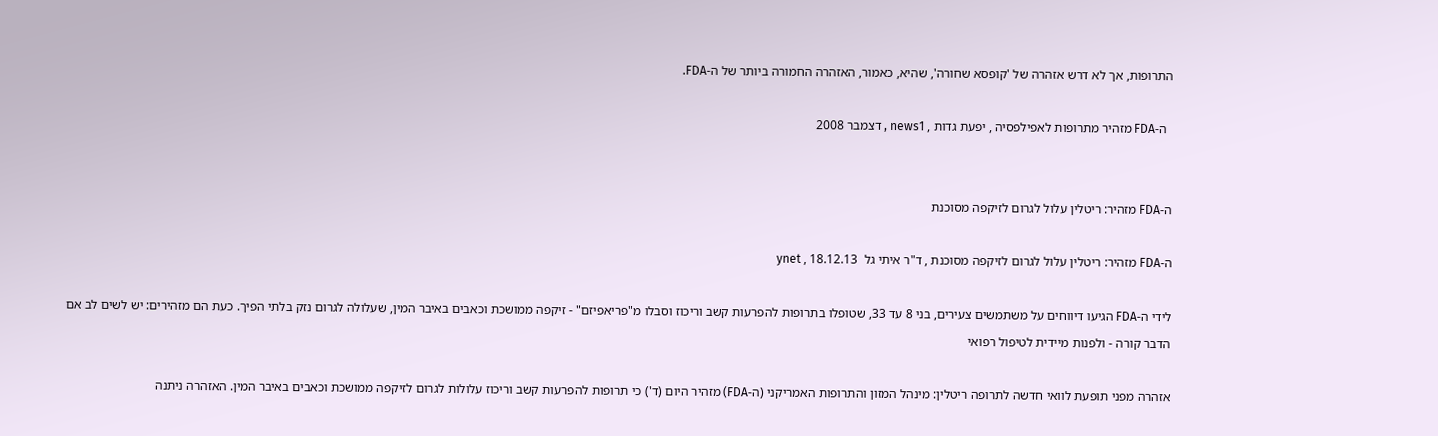התרופות, אך לא דרש אזהרה של 'קופסא שחורה', שהיא, כאמור, האזהרה החמורה ביותר של ה-FDA.

  ה-FDA מזהיר מתרופות לאפילפסיה , יפעת גדות , news1 , דצמבר 2008


ה-FDA מזהיר: ריטלין עלול לגרום לזיקפה מסוכנת

ה-FDA מזהיר: ריטלין עלול לגרום לזיקפה מסוכנת , ד"ר איתי גל  18.12.13 , ynet

לידי ה-FDA הגיעו דיווחים על משתמשים צעירים, בני 8 עד 33, שטופלו בתרופות להפרעות קשב וריכוז וסבלו מ"פריאפיזם" - זיקפה ממושכת וכאבים באיבר המין, שעלולה לגרום נזק בלתי הפיך. כעת הם מזהירים: יש לשים לב אם הדבר קורה - ולפנות מיידית לטיפול רפואי

אזהרה מפני תופעת לוואי חדשה לתרופה ריטלין: מינהל המזון והתרופות האמריקני (ה-FDA) מזהיר היום (ד') כי תרופות להפרעות קשב וריכוז עלולות לגרום לזיקפה ממושכת וכאבים באיבר המין. האזהרה ניתנה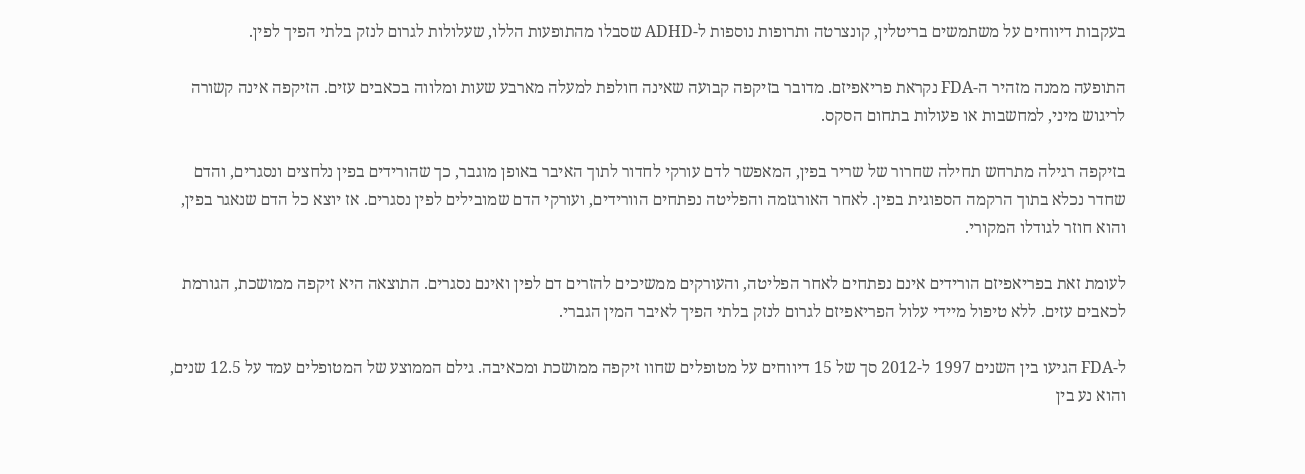בעקבות דיווחים על משתמשים בריטלין, קונצרטה ותרופות נוספות ל-ADHD שסבלו מהתופעות הללו, שעלולות לגרום לנזק בלתי הפיך לפין.

התופעה ממנה מזהיר ה-FDA נקראת פריאפיזם. מדובר בזיקפה קבועה שאינה חולפת למעלה מארבע שעות ומלווה בכאבים עזים. הזיקפה אינה קשורה לריגוש מיני, למחשבות או פעולות בתחום הסקס.

בזיקפה רגילה מתרחש תחילה שחרור של שריר בפין, המאפשר לדם עורקי לחדור לתוך האיבר באופן מוגבר, כך שהורידים בפין נלחצים ונסגרים, והדם שחדר נכלא בתוך הרקמה הספוגית בפין. לאחר האורגזמה והפליטה נפתחים הוורידים, ועורקי הדם שמובילים לפין נסגרים. אז יוצא כל הדם שנאגר בפין, והוא חוזר לגודלו המקורי.

לעומת זאת בפריאפיזם הורידים אינם נפתחים לאחר הפליטה, והעורקים ממשיכים להזרים דם לפין ואינם נסגרים. התוצאה היא זיקפה ממושכת, הגורמת לכאבים עזים. ללא טיפול מיידי עלול הפריאפיזם לגרום לנזק בלתי הפיך לאיבר המין הגברי.

ל-FDA הגיעו בין השנים 1997 ל-2012 סך של 15 דיווחים על מטופלים שחוו זיקפה ממושכת ומכאיבה. גילם הממוצע של המטופלים עמד על 12.5 שנים, והוא נע בין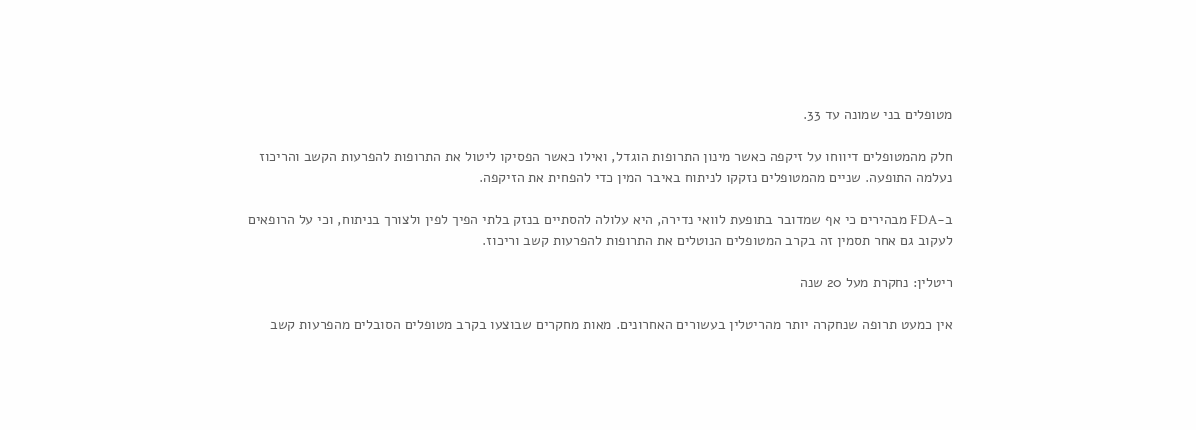מטופלים בני שמונה עד 33.

חלק מהמטופלים דיווחו על זיקפה כאשר מינון התרופות הוגדל, ואילו כאשר הפסיקו ליטול את התרופות להפרעות הקשב והריכוז נעלמה התופעה. שניים מהמטופלים נזקקו לניתוח באיבר המין כדי להפחית את הזיקפה.

ב-FDA מבהירים כי אף שמדובר בתופעת לוואי נדירה, היא עלולה להסתיים בנזק בלתי הפיך לפין ולצורך בניתוח, וכי על הרופאים לעקוב גם אחר תסמין זה בקרב המטופלים הנוטלים את התרופות להפרעות קשב וריכוז.

ריטלין: נחקרת מעל 20 שנה

אין כמעט תרופה שנחקרה יותר מהריטלין בעשורים האחרונים. מאות מחקרים שבוצעו בקרב מטופלים הסובלים מהפרעות קשב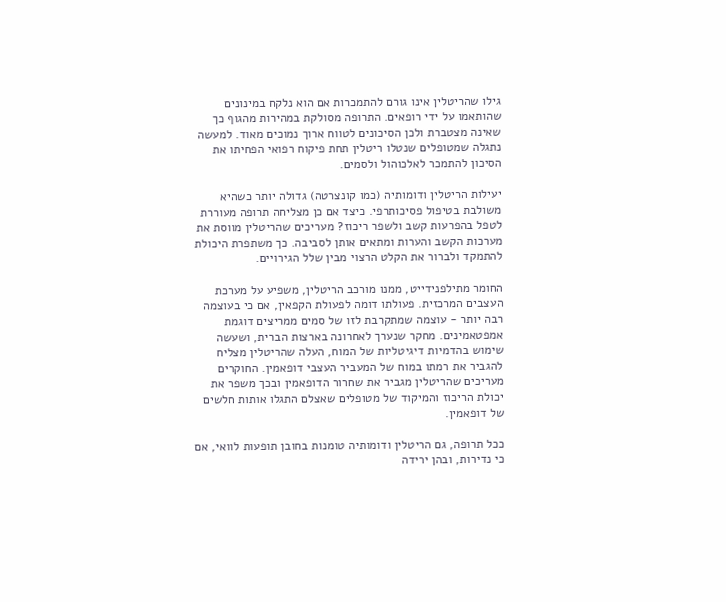גילו שהריטלין אינו גורם להתמכרות אם הוא נלקח במינונים שהותאמו על ידי רופאים. התרופה מסולקת במהירות מהגוף כך שאינה מצטברת ולכן הסיכונים לטווח ארוך נמוכים מאוד. למעשה נתגלה שמטופלים שנטלו ריטלין תחת פיקוח רפואי הפחיתו את הסיכון להתמכר לאלכוהול ולסמים.

יעילות הריטלין ודומותיה (כמו קונצרטה) גדולה יותר כשהיא משולבת בטיפול פסיכותרפי. כיצד אם כן מצליחה תרופה מעוררת לטפל בהפרעות קשב ולשפר ריכוז? מעריכים שהריטלין מווסת את מערכות הקשב והערות ומתאים אותן לסביבה. כך משתפרת היכולת להתמקד ולברור את הקלט הרצוי מבין שלל הגירויים.

החומר מתילפנידייט, ממנו מורכב הריטלין, משפיע על מערכת העצבים המרכזית. פעולתו דומה לפעולת הקפאין, אם כי בעוצמה רבה יותר - עוצמה שמתקרבת לזו של סמים ממריצים דוגמת אמפטאמינים. מחקר שנערך לאחרונה בארצות הברית, ושעשה שימוש בהדמיות דיגיטליות של המוח, העלה שהריטלין מצליח להגביר את רמתו במוח של המעביר העצבי דופאמין. החוקרים מעריכים שהריטלין מגביר את שחרור הדופאמין ובכך משפר את יכולת הריכוז והמיקוד של מטופלים שאצלם התגלו אותות חלשים של דופאמין.

ככל תרופה, גם הריטלין ודומותיה טומנות בחובן תופעות לוואי, אם כי נדירות, ובהן ירידה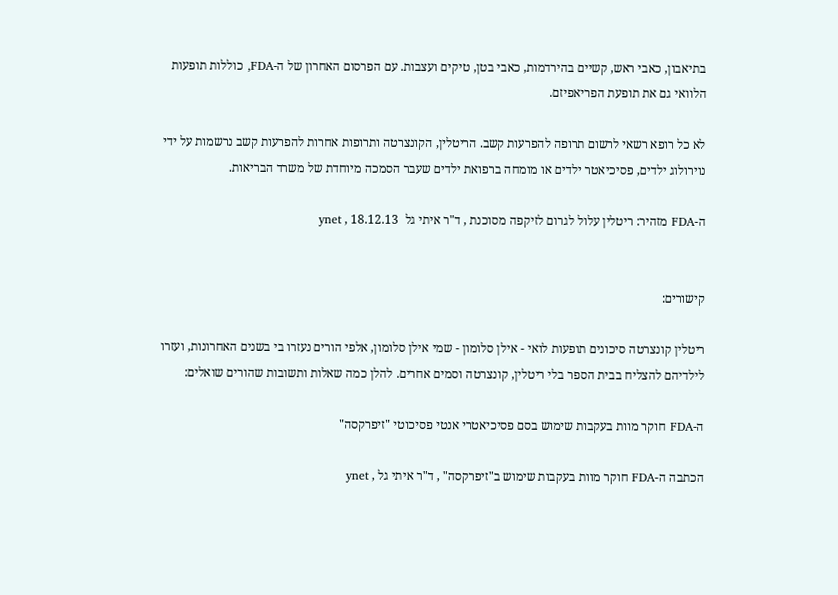בתיאבון, כאבי ראש, קשיים בהירדמות, כאבי בטן, טיקים ועצבות. עם הפרסום האחרון של ה-FDA, כוללות תופעות הלוואי גם את תופעת הפריאפיזם.

לא כל רופא רשאי לרשום תרופה להפרעות קשב. הריטלין, הקונצרטה ותרופות אחרות להפרעות קשב נרשמות על ידי נוירולוג ילדים, פסיכיאטר ילדים או מומחה ברפואת ילדים שעבר הסמכה מיוחדת של משרד הבריאות.

ה-FDA מזהיר: ריטלין עלול לגרום לזיקפה מסוכנת , ד"ר איתי גל  18.12.13 , ynet


קישורים:

ריטלין קונצרטה סיכונים תופעות לואי - אילן סלומון - שמי אילן סלומון, אלפי הורים נעזרו בי בשנים האחרונות, ועזרו לילדיהם להצליח בבית הספר בלי ריטלין, קונצרטה וסמים אחרים. להלן כמה שאלות ותשובות שהורים שואלים:

ה-FDA חוקר מוות בעקבות שימוש בסם פסיכיאטרי אנטי פסיכוטי "זיפרקסה"

הכתבה ה-FDA חוקר מוות בעקבות שימוש ב"זיפרקסה" , ד"ר איתי גל , ynet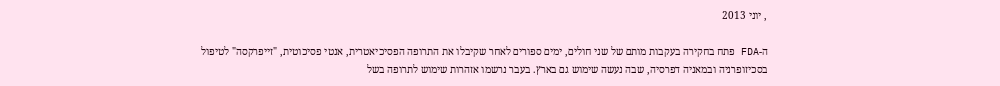, יוני 2013

ה-FDA פתח בחקירה בעקבות מותם של שני חולים, ימים ספורים לאחר שקיבלו את התרופה הפסיכיאטרית, אנטי פסיכוטית, "זייפרקסה" לטיפול בסכיזופרניה ובמאניה דפרסיה, שבה נעשה שימוש גם בארץ. בעבר נרשמו אזהרות שימוש לתרופה בשל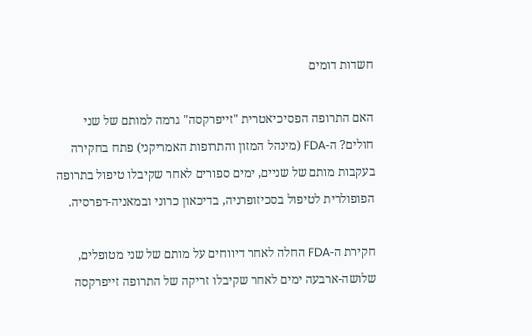חשדות דומים

האם התרופה הפסיכיאטרית "זייפרקסה" גרמה למותם של שני חולים? ה-FDA (מינהל המזון והתרופות האמריקני) פתח בחקירה בעקבות מותם של שניים, ימים ספורים לאחר שקיבלו טיפול בתרופה הפופולרית לטיפול בסכיזופרניה, בדיכאון כרוני ובמאניה-דפרסיה.

חקירת ה-FDA החלה לאחר דיווחים על מותם של שני מטופלים, שלושה-ארבעה ימים לאחר שקיבלו זריקה של התרופה זייפרקסה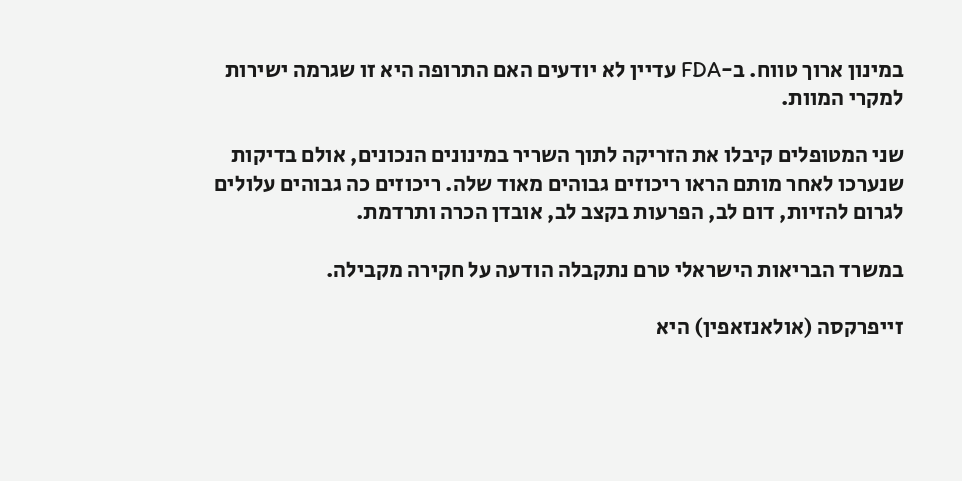במינון ארוך טווח. ב-FDA עדיין לא יודעים האם התרופה היא זו שגרמה ישירות למקרי המוות.

שני המטופלים קיבלו את הזריקה לתוך השריר במינונים הנכונים, אולם בדיקות שנערכו לאחר מותם הראו ריכוזים גבוהים מאוד שלה. ריכוזים כה גבוהים עלולים לגרום להזיות, דום לב, הפרעות בקצב לב, אובדן הכרה ותרדמת.

במשרד הבריאות הישראלי טרם נתקבלה הודעה על חקירה מקבילה.

זייפרקסה (אולאנזאפין) היא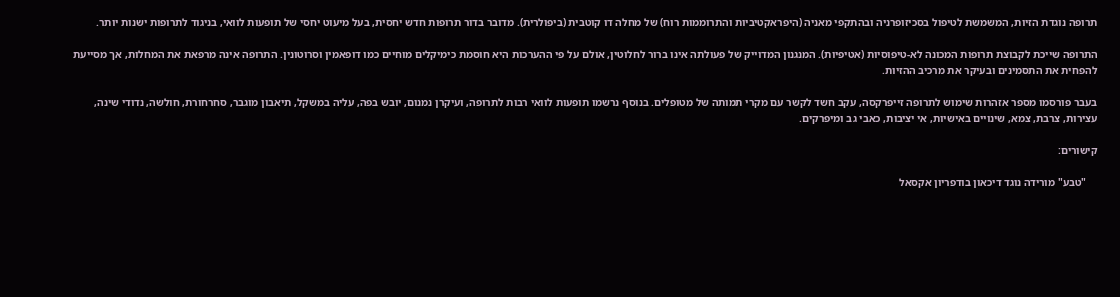תרופה נוגדת הזיות, המשמשת לטיפול בסכיזופרניה ובהתקפי מאניה (היפראקטיביות והתרוממות רוח) של מחלה דו קוטבית (ביפולרית). מדובר בדור תרופות חדש יחסית, בעל מיעוט יחסי של תופעות לוואי, בניגוד לתרופות ישנות יותר.

התרופה שייכת לקבוצת תרופות המכונה לא-טיפוסיות (אטיפיות). המנגנון המדוייק של פעולתה אינו ברור לחלוטין, אולם על פי ההערכות היא חוסמת כימיקלים מוחיים כמו דופאמין וסרוטונין. התרופה אינה מרפאת את המחלות, אך מסייעת להפחית את התסמינים ובעיקר את מרכיב ההזיות.

בעבר פורסמו מספר אזהרות שימוש לתרופה זייפרקסה, עקב חשד לקשר עם מקרי תמותה של מטופלים. בנוסף נרשמו תופעות לוואי רבות לתרופה, ועיקרן נמנום, יובש בפה, עליה במשקל, תיאבון מוגבר, סחרחורת, חולשה, נדודי שינה, עצירות, צרבת, צמא, שינויים באישיות, אי יציבות, כאבי גב ומיפרקים.

קישורים:

    "טבע" מורידה נוגד דיכאון בודפריון אקסאל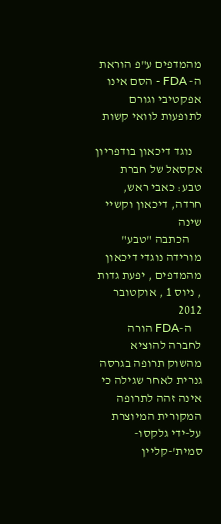מהמדפים ע"פ הוראת ה- FDA - הסם אינו אפקטיבי וגורם לתופעות לוואי קשות

    נוגד דיכאון בודפריון אקסאל של חברת טבע: כאבי ראש, חרדה, דיכאון וקשיי שינה
     הכתבה "טבע" מורידה נוגדי דיכאון מהמדפים , יפעת גדות , ניוס 1 , אוקטובר 2012
    ה-FDA הורה לחברה להוציא מהשוק תרופה בגרסה גנרית לאחר שגילה כי אינה זהה לתרופה המקורית המיוצרת על-ידי גלקסו-סמית'-קליין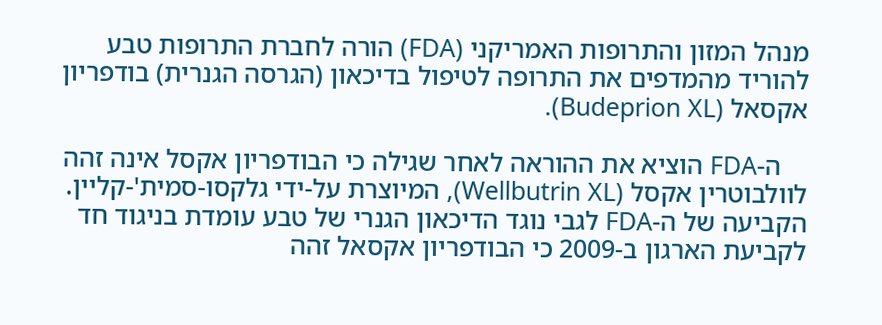מנהל המזון והתרופות האמריקני (FDA) הורה לחברת התרופות טבע להוריד מהמדפים את התרופה לטיפול בדיכאון (הגרסה הגנרית) בודפריון אקסאל (Budeprion XL).

    ה-FDA הוציא את ההוראה לאחר שגילה כי הבודפריון אקסל אינה זהה לוולבוטרין אקסל (Wellbutrin XL), המיוצרת על-ידי גלקסו-סמית'-קליין. הקביעה של ה-FDA לגבי נוגד הדיכאון הגנרי של טבע עומדת בניגוד חד לקביעת הארגון ב-2009 כי הבודפריון אקסאל זהה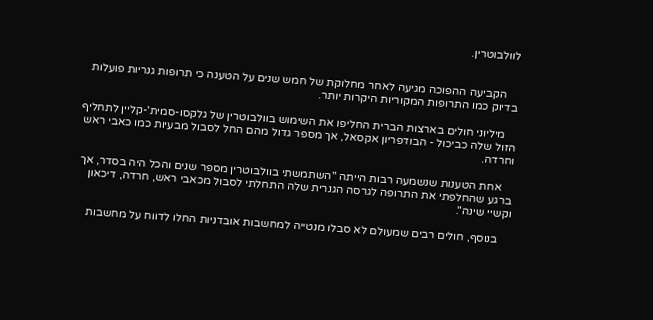לוולבוטרין.


    הקביעה ההפוכה מגיעה לאחר מחלוקת של חמש שנים על הטענה כי תרופות גנריות פועלות בדיוק כמו התרופות המקוריות היקרות יותר.

    מיליוני חולים בארצות הברית החליפו את השימוש בוולבוטרין של גלקסו-סמית'-קליין לתחליף הזול שלה כביכול - הבודפריון אקסאל, אך מספר גדול מהם החל לסבול מבעיות כמו כאבי ראש וחרדה.

    אחת הטענות שנשמעה רבות הייתה "השתמשתי בוולבוטרין מספר שנים והכל היה בסדר, אך ברגע שהחלפתי את התרופה לגרסה הגנרית שלה התחלתי לסבול מכאבי ראש, חרדה, דיכאון וקשיי שינה".

    בנוסף, חולים רבים שמעולם לא סבלו מנטייה למחשבות אובדניות החלו לדווח על מחשבות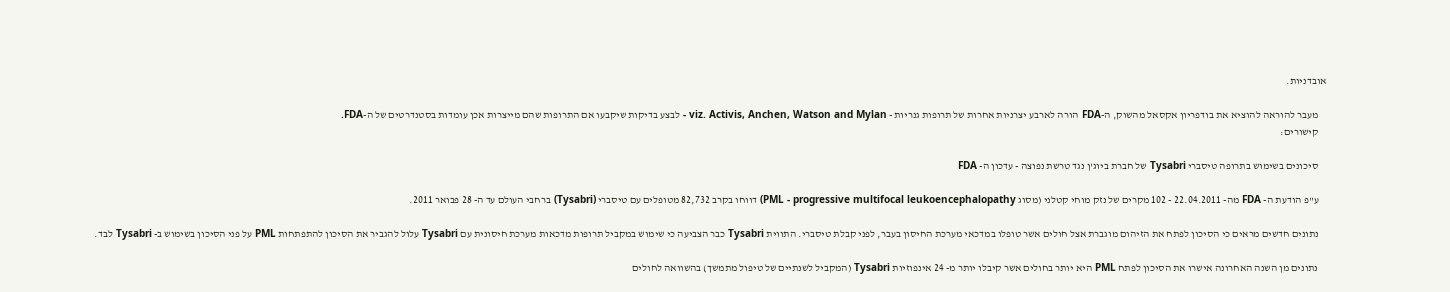אובדניות.

    מעבר להוראה להוציא את בודפריון אקסאל מהשוק, ה-FDA הורה לארבע יצרניות אחרות של תרופות גנריות - viz. Activis, Anchen, Watson and Mylan - לבצע בדיקות שיקבעו אם התרופות שהם מייצרות אכן עומדות בסטנדרטים של ה-FDA.
    קישורים:

    סיכונים בשימוש בתרופה טיסברי Tysabri של חברת ביוג'ן נגד טרשת נפוצה - עדכון ה- FDA

    ע"פ הודעת ה- FDA מה- 22.04.2011 - 102 מקרים של נזק מוחי קטלני (מסוג PML - progressive multifocal leukoencephalopathy) דווחו בקרב 82,732 מטופלים עם טיסברי (Tysabri) ברחבי העולם עד ה- 28 פבואר 2011.

    נתונים חדשים מראים כי הסיכון לפתח את הזיהום מוגברת אצל חולים אשר טופלו במדכאי מערכת החיסון בעבר, לפני קבלת טיסברי. התווית Tysabri כבר הצביעה כי שימוש במקביל תרופות מדכאות מערכת חיסונית עם Tysabri עלול להגביר את הסיכון להתפתחות PML על פני הסיכון בשימוש ב- Tysabri לבד.

    נתונים מן השנה האחרונה אישרו את הסיכון לפתח PML היא יותר בחולים אשר קיבלו יותר מ- 24 אינפוזיות Tysabri (המקביל לשנתיים של טיפול מתמשך) בהשוואה לחולים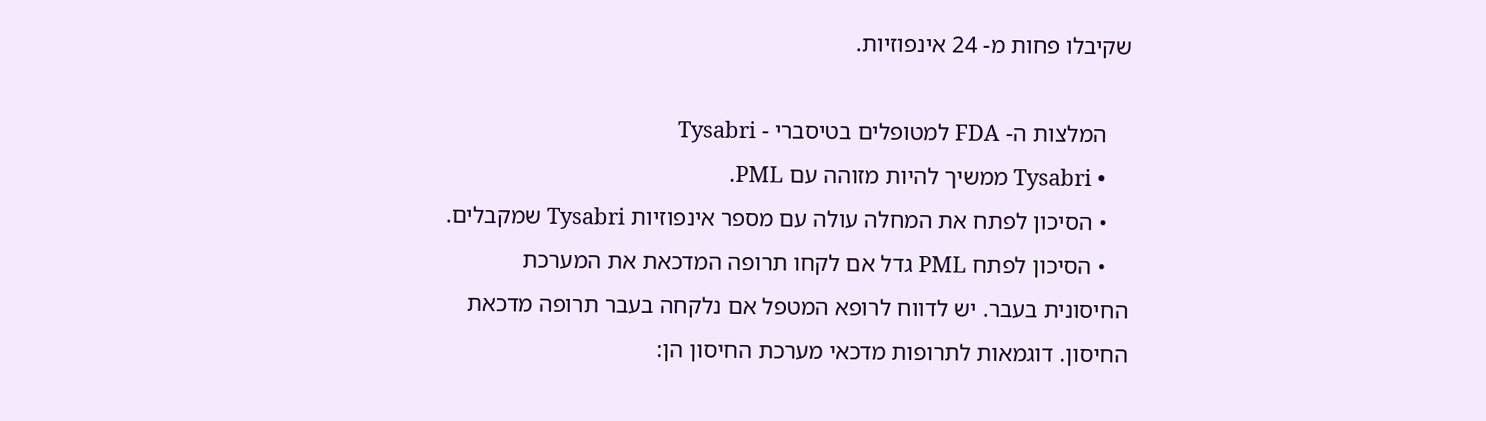שקיבלו פחות מ- 24 אינפוזיות.

    המלצות ה- FDA למטופלים בטיסברי - Tysabri
    • Tysabri ממשיך להיות מזוהה עם PML.
    • הסיכון לפתח את המחלה עולה עם מספר אינפוזיות Tysabri שמקבלים.
    • הסיכון לפתח PML גדל אם לקחו תרופה המדכאת את המערכת החיסונית בעבר. יש לדווח לרופא המטפל אם נלקחה בעבר תרופה מדכאת החיסון. דוגמאות לתרופות מדכאי מערכת החיסון הן: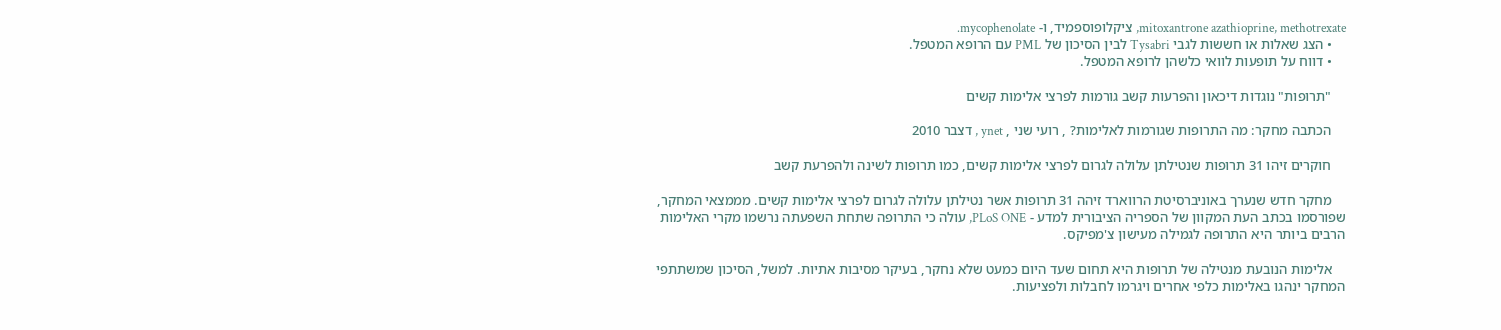mitoxantrone azathioprine, methotrexate, ציקלופוספמיד, ו- mycophenolate.
    • הצג שאלות או חששות לגבי Tysabri לבין הסיכון של PML עם הרופא המטפל.
    • דווח על תופעות לוואי כלשהן לרופא המטפל.

    "תרופות" נוגדות דיכאון והפרעות קשב גורמות לפרצי אלימות קשים

    הכתבה מחקר: מה התרופות שגורמות לאלימות? , רועי שני , ynet , דצבר 2010

    חוקרים זיהו 31 תרופות שנטילתן עלולה לגרום לפרצי אלימות קשים, כמו תרופות לשינה ולהפרעת קשב

    מחקר חדש שנערך באוניברסיטת הרווארד זיהה 31 תרופות אשר נטילתן עלולה לגרום לפרצי אלימות קשים. מממצאי המחקר, שפורסמו בכתב העת המקוון של הספריה הציבורית למדע - PLoS ONE, עולה כי התרופה שתחת השפעתה נרשמו מקרי האלימות הרבים ביותר היא התרופה לגמילה מעישון צ'מפיקס.

    אלימות הנובעת מנטילה של תרופות היא תחום שעד היום כמעט שלא נחקר, בעיקר מסיבות אתיות. למשל, הסיכון שמשתתפי המחקר ינהגו באלימות כלפי אחרים ויגרמו לחבלות ולפציעות.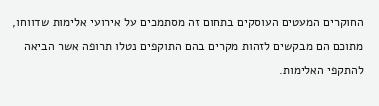החוקרים המעטים העוסקים בתחום זה מסתמכים על אירועי אלימות שדווחו, מתוכם הם מבקשים לזהות מקרים בהם התוקפים נטלו תרופה אשר הביאה להתקפי האלימות.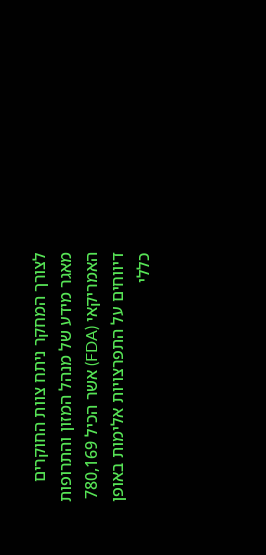לצורך המחקר ניתח צוות החוקרים מאגר מידע של מנהל המזון והתרופות האמריקאי (FDA) אשר הכיל 780,169 דיווחים על התפרצויות אלימות באופן כללי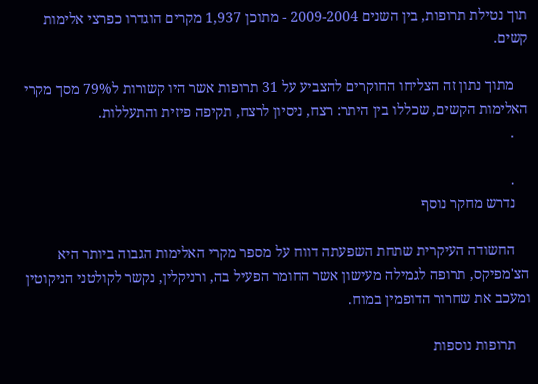תוך נטילת תרופות, בין השנים 2009-2004 - מתוכן 1,937 מקרים הוגדרו כפרצי אלימות קשים.

    מתוך נתון זה הצליחו החוקרים להצביע על 31 תרופות אשר היו קשורות ל79% מסך מקרי האלימות הקשים, שכללו בין היתר: רצח, ניסיון לרצח, תקיפה פיזית והתעללות.
    .

    .
    נדרש מחקר נוסף

    החשודה העיקרית שתחת השפעתה דווח על מספר מקרי האלימות הגבוה ביותר היא הצ'מפיקס, תרופה לגמילה מעישון אשר החומר הפעיל בה, ורניקלין, נקשר לקולטני הניקוטין ומעכב את שחרור הדופמין במוח.

    תרופות נוספות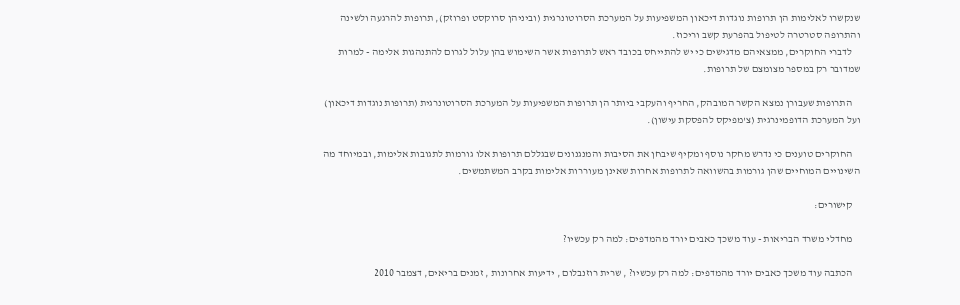שנקשרו לאלימות הן תרופות נוגדות דיכאון המשפיעות על המערכת הסרוטונרגית (וביניהן סרוקסט ופרוזק), תרופות להרגעה ולשינה והתרופה סטרטרה לטיפול בהפרעת קשב וריכוז.
    לדברי החוקרים, ממצאיהם מדגישים כי יש להתייחס בכובד ראש לתרופות אשר השימוש בהן עלול לגרום להתנהגות אלימה - למרות שמדובר רק במספר מצומצם של תרופות.

    התרופות שעבורן נמצא הקשר המובהק, החריף והעקבי ביותר הן תרופות המשפיעות על המערכת הסרוטונרגית (תרופות נוגדות דיכאון) ועל המערכת הדופמינרגית (צ'מפיקס להפסקת עישון).

    החוקרים טוענים כי נדרש מחקר נוסף ומקיף שיבחן את הסיבות והמנגנונים שבגללם תרופות אלו גורמות לתגובות אלימות, ובמיוחד מה השינויים המוחיים שהן גורמות בהשוואה לתרופות אחרות שאינן מעוררות אלימות בקרב המשתמשים.

    קישורים:

    מחדלי משרד הבריאות - עוד משכך כאבים יורד מהמדפים: למה רק עכשיו?

    הכתבה עוד משכך כאבים יורד מהמדפים: למה רק עכשיו? , שרית רוזנבלום , ידיעות אחרונות , זמנים בריאים, דצמבר 2010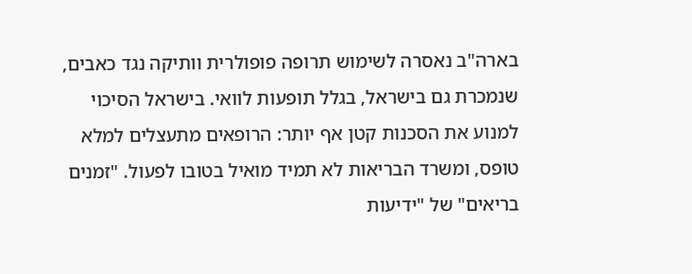בארה"ב נאסרה לשימוש תרופה פופולרית וותיקה נגד כאבים, שנמכרת גם בישראל, בגלל תופעות לוואי. בישראל הסיכוי למנוע את הסכנות קטן אף יותר: הרופאים מתעצלים למלא טופס, ומשרד הבריאות לא תמיד מואיל בטובו לפעול. "זמנים בריאים" של "ידיעות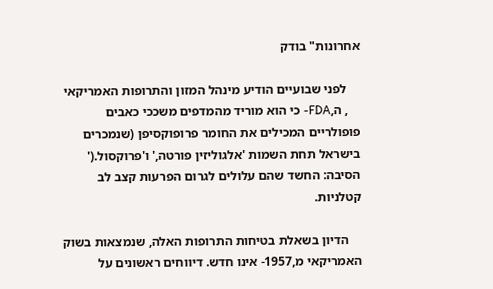אחרונות" בודק

    לפני שבועיים הודיע מינהל המזון והתרופות האמריקאי
    , ה,FDA- כי הוא מוריד מהמדפים משככי כאבים פופולריים המכילים את החומר פרופוקסיפן (שנמכרים בישראל תחת השמות 'אלגוליזין פורטה,' ו'פרוקסול.(' הסיבה: החשד שהם עלולים לגרום הפרעות קצב לב קטלניות.

    הדיון בשאלת בטיחות התרופות האלה, שנמצאות בשוק האמריקאי מ,1957- אינו חדש. דיווחים ראשונים על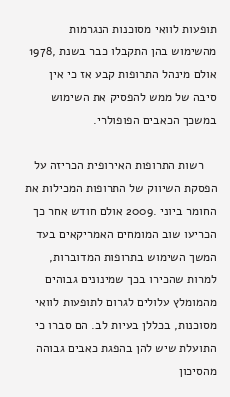תופעות לוואי מסוכנות הנגרמות מהשימוש בהן התקבלו כבר בשנת ,1978 אולם מינהל התרופות קבע אז כי אין סיבה של ממש להפסיק את השימוש במשכך הכאבים הפופולרי.

    רשות התרופות האירופית הכריזה על הפסקת השיווק של התרופות המכילות את החומר ביוני .2009 אולם חודש אחר כך הכריעו שוב המומחים האמריקאים בעד המשך השימוש בתרופות המדוברות, למרות שהכירו בכך שמינונים גבוהים מהמומלץ עלולים לגרום לתופעות לוואי מסוכנות, בכללן בעיות לב. הם סברו כי התועלת שיש להן בהפגת כאבים גבוהה מהסיכון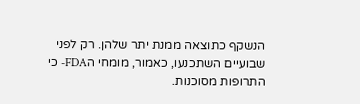הנשקף כתוצאה ממנת יתר שלהן. רק לפני שבועיים השתכנעו, כאמור, מומחי הFDA- כי התרופות מסוכנות.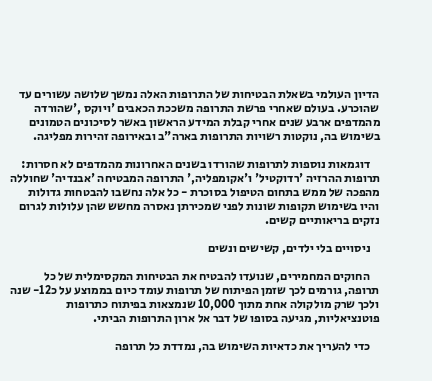הדיון העולמי בשאלת הבטיחות של התרופות האלה נמשך שלושה עשורים עד שהוכרע. בעולם שאחרי פרשת התרופה משככת הכאבים 'ויוקס ,'שהורדה מהמדפים ארבע שנים אחרי קבלת המידע הראשון באשר לסיכונים הטמונים בשימוש בה, נוקטות רשויות התרופות בארה"ב ובאירופה זהירות מפליגה.

    דוגמאות נוספות לתרופות שהורדו בשנים האחרונות מהמדפים לא חסרות: תרופות ההרזיה 'רדוקטיל' ו'אקומפליה,' התרופה המבטיחה 'אבנדיה' שחוללה מהפכה של ממש בתחום הטיפול בסוכרת - כל אלה נחשבו להבטחות גדולות והיו בשימוש תקופות שונות לפני שמכירתן נאסרה מחשש שהן עלולות לגרום נזקים בריאותיים קשים.

    ניסויים בלי ילדים, קשישים ונשים

    החוקים המחמירים, שנועדו להבטיח את הבטיחות המקסימלית של כל תרופה, גורמים לכך שזמן הפיתוח של תרופות עומד כיום בממוצע על כ12- שנה ולכך שרק מולקולה אחת מתוך 10,000 שנמצאות בפיתוח כתרופות פוטנציאליות, מגיעה בסופו של דבר אל ארון התרופות הביתי.

    כדי להעריך את כדאיות השימוש בה, נמדדת כל תרופה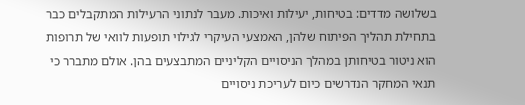בשלושה מדדים: בטיחות, יעילות ואיכות. מעבר לנתוני הרעילות המתקבלים כבר בתחילת תהליך הפיתוח שלהן, האמצעי העיקרי לגילוי תופעות לוואי של תרופות הוא ניטור בטיחותן במהלך הניסויים הקליניים המתבצעים בהן. אולם מתברר כי תנאי המחקר הנדרשים כיום לעריכת ניסויים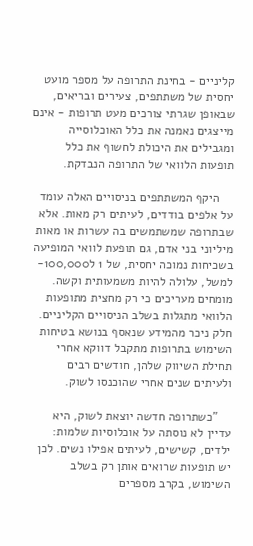קליניים - בחינת התרופה על מספר מועט יחסית של משתתפים, צעירים ובריאים, שבאופן שגרתי צורכים מעט תרופות - אינם מייצגים נאמנה את כלל האוכלוסייה ומגבילים את היכולת לחשוף את כלל תופעות הלוואי של התרופה הנבדקת.

    היקף המשתתפים בניסויים האלה עומד על אלפים בודדים, לעיתים רק מאות. אלא שבתרופה שמשתמשים בה עשרות או מאות מיליוני בני אדם, גם תופעת לוואי המופיעה בשכיחות נמוכה יחסית, של 1 ל100,000- למשל, עלולה להיות משמעותית וקשה. מומחים מעריכים כי רק מחצית מתופעות הלוואי מתגלות בשלב הניסויים הקליניים. חלק ניכר מהמידע שנאסף בנושא בטיחות השימוש בתרופות מתקבל דווקא אחרי תחילת השיווק שלהן, חודשים רבים ולעיתים שנים אחרי שהוכנסו לשוק.

    "כשתרופה חדשה יוצאת לשוק, היא עדיין לא נוסתה על אוכלוסיות שלמות: ילדים, קשישים, לעיתים אפילו נשים. לכן יש תופעות שרואים אותן רק בשלב השימוש, בקרב מספרים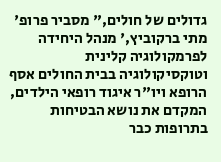גדולים של חולים," מסביר פרופ' מתי ברקוביץ,' מנהל היחידה לפרמקולוגיה קלינית וטוקסיקולוגיה בבית החולים אסף הרופא ויו"ר איגוד רופאי הילדים, המקדם את נושא הבטיחות בתרופות כבר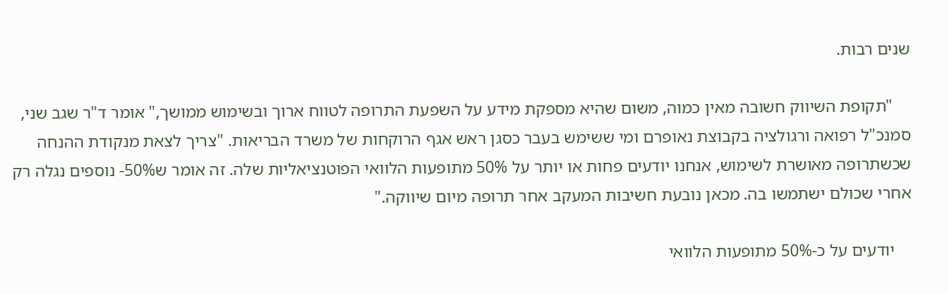שנים רבות.

    "תקופת השיווק חשובה מאין כמוה, משום שהיא מספקת מידע על השפעת התרופה לטווח ארוך ובשימוש ממושך," אומר ד"ר שגב שני, סמנכ"ל רפואה ורגולציה בקבוצת נאופרם ומי ששימש בעבר כסגן ראש אגף הרוקחות של משרד הבריאות. "צריך לצאת מנקודת ההנחה שכשתרופה מאושרת לשימוש, אנחנו יודעים פחות או יותר על 50% מתופעות הלוואי הפוטנציאליות שלה. זה אומר ש50%- נוספים נגלה רק אחרי שכולם ישתמשו בה. מכאן נובעת חשיבות המעקב אחר תרופה מיום שיווקה."

    יודעים על כ-50% מתופעות הלוואי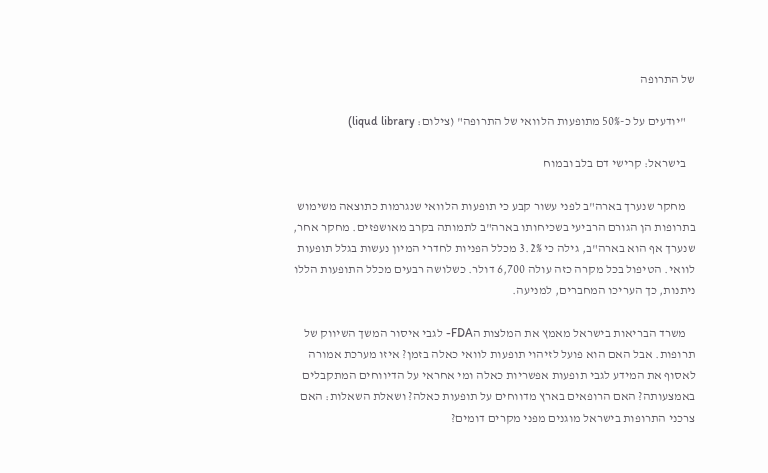של התרופה

    "יודעים על כ-50% מתופעות הלוואי של התרופה" (צילום: liqud library)

    בישראל: קרישי דם בלב ובמוח

    מחקר שנערך בארה"ב לפני עשור קבע כי תופעות הלוואי שנגרמות כתוצאה משימוש בתרופות הן הגורם הרביעי בשכיחותו בארה"ב לתמותה בקרב מאושפזים. מחקר אחר, שנערך אף הוא בארה"ב, גילה כי 3.2% מכלל הפניות לחדרי המיון נעשות בגלל תופעות לוואי. הטיפול בכל מקרה כזה עולה 6,700 דולר. כשלושה רבעים מכלל התופעות הללו ניתנות, כך העריכו המחברים, למניעה.

    משרד הבריאות בישראל מאמץ את המלצות הFDA- לגבי איסור המשך השיווק של תרופות. אבל האם הוא פועל לזיהוי תופעות לוואי כאלה בזמן? איזו מערכת אמורה לאסוף את המידע לגבי תופעות אפשריות כאלה ומי אחראי על הדיווחים המתקבלים באמצעותה? האם הרופאים בארץ מדווחים על תופעות כאלה? ושאלת השאלות: האם צרכני התרופות בישראל מוגנים מפני מקרים דומים?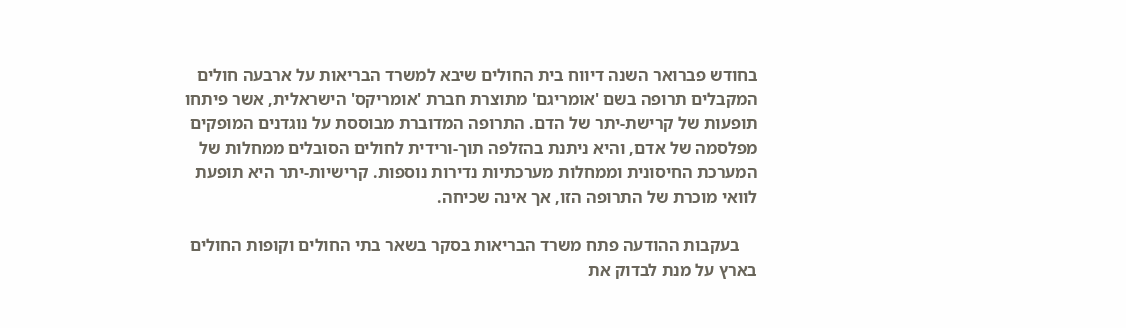בחודש פברואר השנה דיווח בית החולים שיבא למשרד הבריאות על ארבעה חולים המקבלים תרופה בשם 'אומריגם' מתוצרת חברת 'אומריקס' הישראלית, אשר פיתחו תופעות של קרישת-יתר של הדם. התרופה המדוברת מבוססת על נוגדנים המופקים מפלסמה של אדם, והיא ניתנת בהזלפה תוך-ורידית לחולים הסובלים ממחלות של המערכת החיסונית וממחלות מערכתיות נדירות נוספות. קרישיות-יתר היא תופעת לוואי מוכרת של התרופה הזו, אך אינה שכיחה.

    בעקבות ההודעה פתח משרד הבריאות בסקר בשאר בתי החולים וקופות החולים בארץ על מנת לבדוק את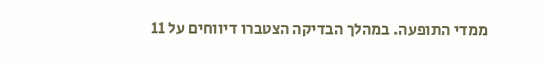ממדי התופעה. במהלך הבדיקה הצטברו דיווחים על 11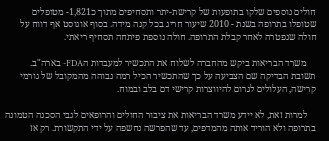חולים נוספים שלקו בתופעות של קרישת-יתר ותסחיפים מתוך כ1,821- מטופלים שטופלו בתרופה בשנת - 2010 שיעור חריג בכל קנה מידה. בסוף אוגוסט אף דווח על חולה שנפטרה לאחר קבלת התרופה. חולה נוספת פיתחה תסחיף ריאתי.

    משרד הבריאות ביקש מהחברה לשלוח את התכשיר למעבדות הFDA- בארה"ב. תשובת הבדיקה שם הצביעה על כך שהתכשיר הכיל רמה גבוהה מהמקובל של גורמי קרישה, העלולים לגרום להיווצרות קרישי דם בלב ובמוח.

    למרות זאת, לא יידע משרד הבריאות את ציבור החולים והרופאים לגבי הסכנה הטמונה בתרופה ולא הוריד אותה מהמדפים, עד שהפרשה נחשפה על ידי התקשורת. רק אז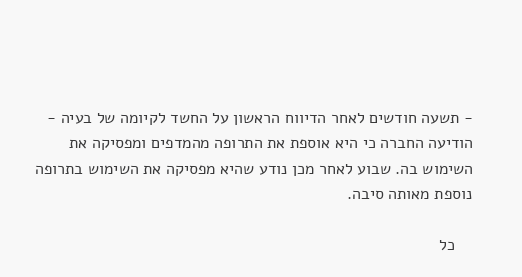- תשעה חודשים לאחר הדיווח הראשון על החשד לקיומה של בעיה - הודיעה החברה כי היא אוספת את התרופה מהמדפים ומפסיקה את השימוש בה. שבוע לאחר מכן נודע שהיא מפסיקה את השימוש בתרופה נוספת מאותה סיבה.

    כל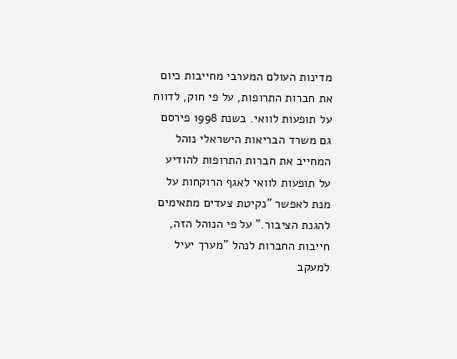מדינות העולם המערבי מחייבות כיום את חברות התרופות, על פי חוק, לדווח על תופעות לוואי. בשנת 1998 פירסם גם משרד הבריאות הישראלי נוהל המחייב את חברות התרופות להודיע על תופעות לוואי לאגף הרוקחות על מנת לאפשר "נקיטת צעדים מתאימים להגנת הציבור." על פי הנוהל הזה, חייבות החברות לנהל "מערך יעיל למעקב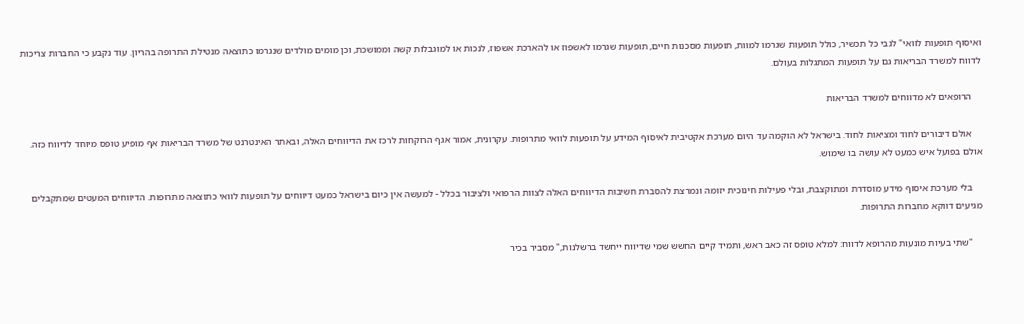ואיסוף תופעות לוואי" לגבי כל תכשיר, כולל תופעות שגרמו למוות, תופעות מסכנות חיים, תופעות שגרמו לאשפוז או להארכת אשפוז, לנכות או למוגבלות קשה וממושכת, וכן מומים מולדים שנגרמו כתוצאה מנטילת התרופה בהריון. עוד נקבע כי החברות צריכות לדווח למשרד הבריאות גם על תופעות המתגלות בעולם.

    הרופאים לא מדווחים למשרד הבריאות

    אולם דיבורים לחוד ומציאות לחוד. בישראל לא הוקמה עד היום מערכת אקטיבית לאיסוף המידע על תופעות לוואי מתרופות. עקרונית, אמור אגף הרוקחות לרכז את הדיווחים האלה, ובאתר האינטרנט של משרד הבריאות אף מופיע טופס מיוחד לדיווח כזה. אולם בפועל איש כמעט לא עושה בו שימוש.

    בלי מערכת איסוף מידע מוסדרת ומתוקצבת, ובלי פעילות חינוכית יזומה ונמרצת להסברת חשיבות הדיווחים האלה לצוות הרפואי ולציבור בכלל - למעשה אין כיום בישראל כמעט דיווחים על תופעות לוואי כתוצאה מתרופות. הדיווחים המעטים שמתקבלים מגיעים דווקא מחברות התרופות.

    "שתי בעיות מונעות מהרופא לדווח: למלא טופס זה כאב ראש, ותמיד קיים החשש שמי שדיווח ייחשד ברשלנות," מסביר בכיר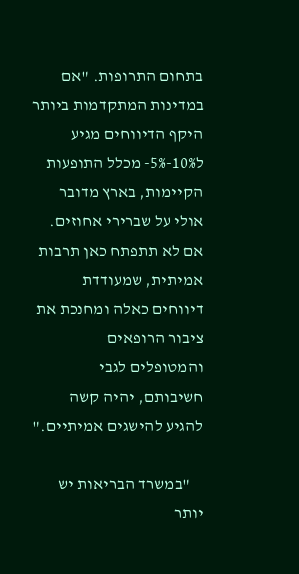בתחום התרופות. "אם במדינות המתקדמות ביותר היקף הדיווחים מגיע ל10%-5%- מכלל התופעות הקיימות, בארץ מדובר אולי על שברירי אחוזים. אם לא תתפתח כאן תרבות אמיתית, שמעודדת דיווחים כאלה ומחנכת את ציבור הרופאים והמטופלים לגבי חשיבותם, יהיה קשה להגיע להישגים אמיתיים."

    "במשרד הבריאות יש יותר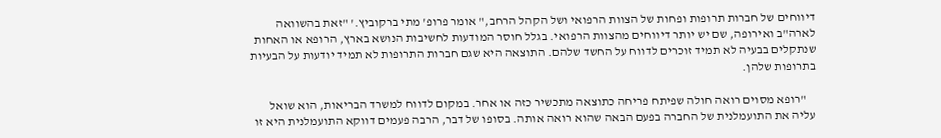דיווחים של חברות תרופות ופחות של הצוות הרפואי ושל הקהל הרחב," אומר פרופ' מתי ברקוביץ.' "זאת בהשוואה לארה"ב ואירופה, שם יש יותר דיווחים מהצוות הרפואי. בגלל חוסר המודעות לחשיבות הנושא בארץ, הרופא או האחות שנתקלים בבעיה לא תמיד זוכרים לדווח על החשד שלהם. התוצאה היא שגם חברות התרופות לא תמיד יודעות על הבעיות בתרופות שלהן.

    "רופא מסוים רואה חולה שפיתח פריחה כתוצאה מתכשיר כזה או אחר. במקום לדווח למשרד הבריאות, הוא שואל עליה את התועמלנית של החברה בפעם הבאה שהוא רואה אותה. בסופו של דבר, הרבה פעמים דווקא התועמלנית היא זו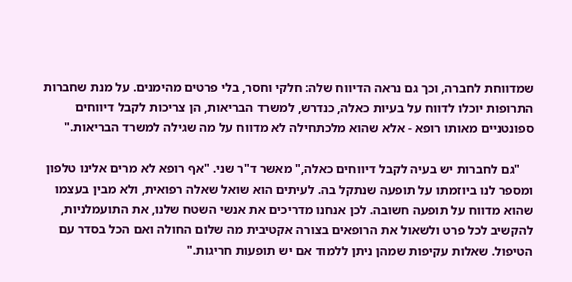שמדווחת לחברה, וכך גם נראה הדיווח שלה: חלקי וחסר, בלי פרטים מהימנים. על מנת שחברות התרופות יוכלו לדווח על בעיות כאלה, כנדרש, למשרד הבריאות, הן צריכות לקבל דיווחים ספונטניים מאותו רופא - אלא שהוא מלכתחילה לא מדווח על מה שגילה למשרד הבריאות."

    "גם לחברות יש בעיה לקבל דיווחים כאלה," מאשר ד"ר שני. "אף רופא לא מרים אלינו טלפון ומספר לנו ביוזמתו על תופעה שנתקל בה. לעיתים הוא שואל שאלה רפואית, ולא מבין בעצמו שהוא מדווח על תופעה חשובה. לכן אנחנו מדריכים את אנשי השטח שלנו, את התועמלניות, להקשיב לכל פרט ולשאול את הרופאים בצורה אקטיבית מה שלום החולה ואם הכל בסדר עם הטיפול. שאלות עקיפות שמהן ניתן ללמוד אם יש תופעות חריגות."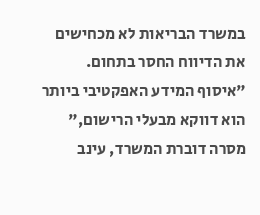במשרד הבריאות לא מכחישים את הדיווח החסר בתחום. "איסוף המידע האפקטיבי ביותר הוא דווקא מבעלי הרישום," מסרה דוברת המשרד, עינב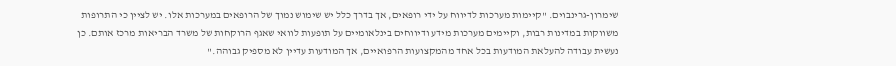שימרון-גרינבוים. "קיימות מערכות לדיווח על ידי רופאים, אך בדרך כלל יש שימוש נמוך של הרופאים במערכות אלו. יש לציין כי התרופות משווקות במדינות רבות, וקיימים מערכות מידע ודיווחים בינלאומיים על תופעות לוואי שאגף הרוקחות של משרד הבריאות מרכז אותם. כן נעשית עבודה להעלאת המודעות בכל אחד מהמקצועות הרפואיים, אך המודעות עדיין לא מספיק גבוהה."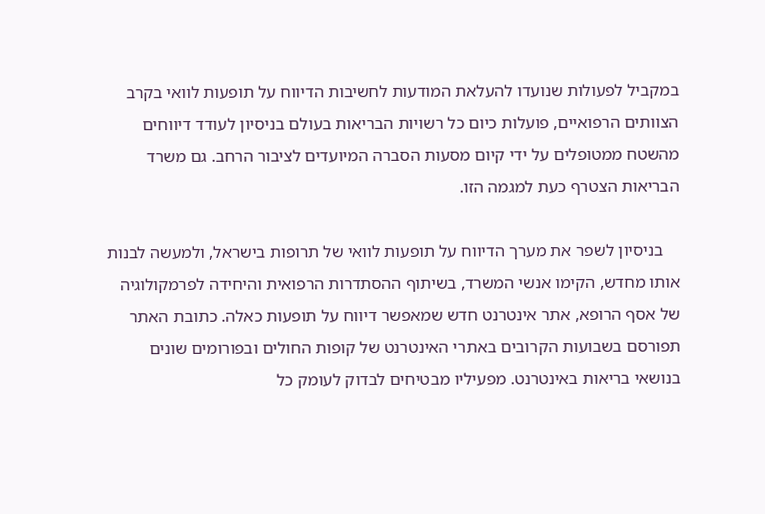במקביל לפעולות שנועדו להעלאת המודעות לחשיבות הדיווח על תופעות לוואי בקרב הצוותים הרפואיים, פועלות כיום כל רשויות הבריאות בעולם בניסיון לעודד דיווחים מהשטח ממטופלים על ידי קיום מסעות הסברה המיועדים לציבור הרחב. גם משרד הבריאות הצטרף כעת למגמה הזו.

    בניסיון לשפר את מערך הדיווח על תופעות לוואי של תרופות בישראל, ולמעשה לבנות אותו מחדש, הקימו אנשי המשרד, בשיתוף ההסתדרות הרפואית והיחידה לפרמקולוגיה של אסף הרופא, אתר אינטרנט חדש שמאפשר דיווח על תופעות כאלה. כתובת האתר תפורסם בשבועות הקרובים באתרי האינטרנט של קופות החולים ובפורומים שונים בנושאי בריאות באינטרנט. מפעיליו מבטיחים לבדוק לעומק כל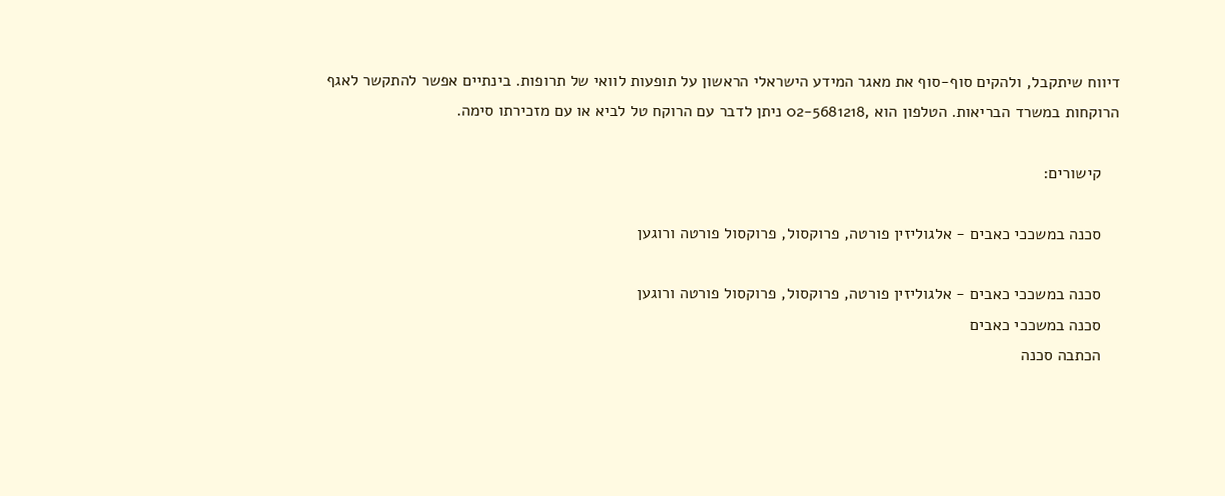דיווח שיתקבל, ולהקים סוף-סוף את מאגר המידע הישראלי הראשון על תופעות לוואי של תרופות. בינתיים אפשר להתקשר לאגף הרוקחות במשרד הבריאות. הטלפון הוא ,02-5681218 ניתן לדבר עם הרוקח טל לביא או עם מזכירתו סימה.

    קישורים:

    סכנה במשככי כאבים - אלגוליזין פורטה, פרוקסול, פרוקסול פורטה ורוגען

    סכנה במשככי כאבים - אלגוליזין פורטה, פרוקסול, פרוקסול פורטה ורוגען
    סכנה במשככי כאבים
    הכתבה סכנה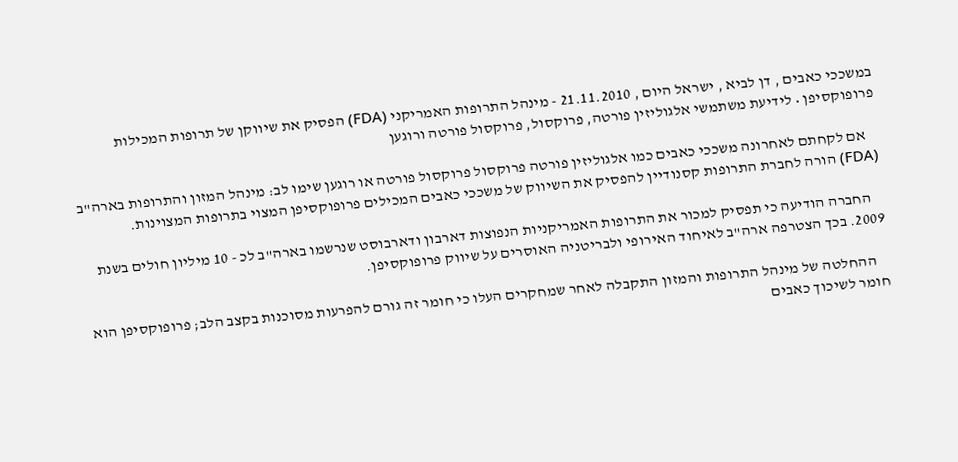במשככי כאבים , דן לביא , ישראל היום , 21.11.2010 - מינהל התרופות האמריקני (FDA) הפסיק את שיווקן של תרופות המכילות פרופוקסיפן • לידיעת משתמשי אלגוליזין פורטה, פרוקסול, פרוקסול פורטה ורוגען

    אם לקחתם לאחרונה משככי כאבים כמו אלגוליזין פורטה פרוקסול פרוקסול פורטה או רוגען שימו לב: מינהל המזון והתרופות בארה"ב (FDA) הורה לחברת התרופות קסנודיין להפסיק את השיווק של משככי כאבים המכילים פרופוקסיפן המצוי בתרופות המצוינות.

    החברה הודיעה כי תפסיק למכור את התרופות האמריקניות הנפוצות דארבון ודארבוסט שנרשמו בארה"ב לכ - 10 מיליון חולים בשנת 2009. בכך הצטרפה ארה"ב לאיחוד האירופי ולבריטניה האוסרים על שיווק פרופוקסיפן.

    ההחלטה של מינהל התרופות והמזון התקבלה לאחר שמחקרים העלו כי חומר זה גורם להפרעות מסוכנות בקצב הלב; פרופוקסיפן הוא חומר לשיכוך כאבים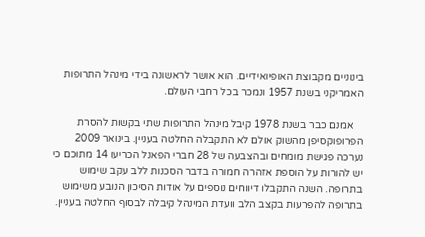בינוניים מקבוצת האופיואידיים. הוא אושר לראשונה בידי מינהל התרופות האמריקני בשנת 1957 ונמכר בכל רחבי העולם.

    אמנם כבר בשנת 1978 קיבל מינהל התרופות שתי בקשות להסרת הפרופוקסיפן מהשוק אולם לא התקבלה החלטה בעניין. בינואר 2009 נערכה פגישת מומחים ובהצבעה של 28 חברי הפאנל הכריעו 14 מתוכם כי יש להורות על הוספת אזהרה חמורה בדבר הסכנות ללב עקב שימוש בתרופה. השנה התקבלו דיווחים נוספים על אודות הסיכון הנובע משימוש בתרופה להפרעות בקצב הלב וועדת המינהל קיבלה לבסוף החלטה בעניין.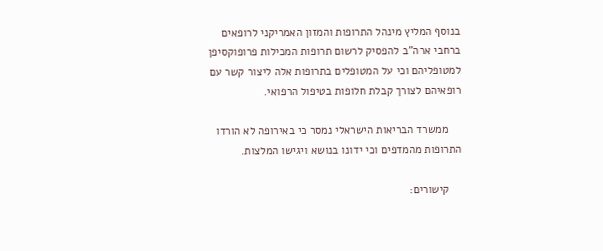בנוסף המליץ מינהל התרופות והמזון האמריקני לרופאים ברחבי ארה"ב להפסיק לרשום תרופות המכילות פרופוקסיפן למטופליהם וכי על המטופלים בתרופות אלה ליצור קשר עם רופאיהם לצורך קבלת חלופות בטיפול הרפואי.

    ממשרד הבריאות הישראלי נמסר כי באירופה לא הורדו התרופות מהמדפים וכי ידונו בנושא ויגישו המלצות.

    קישורים: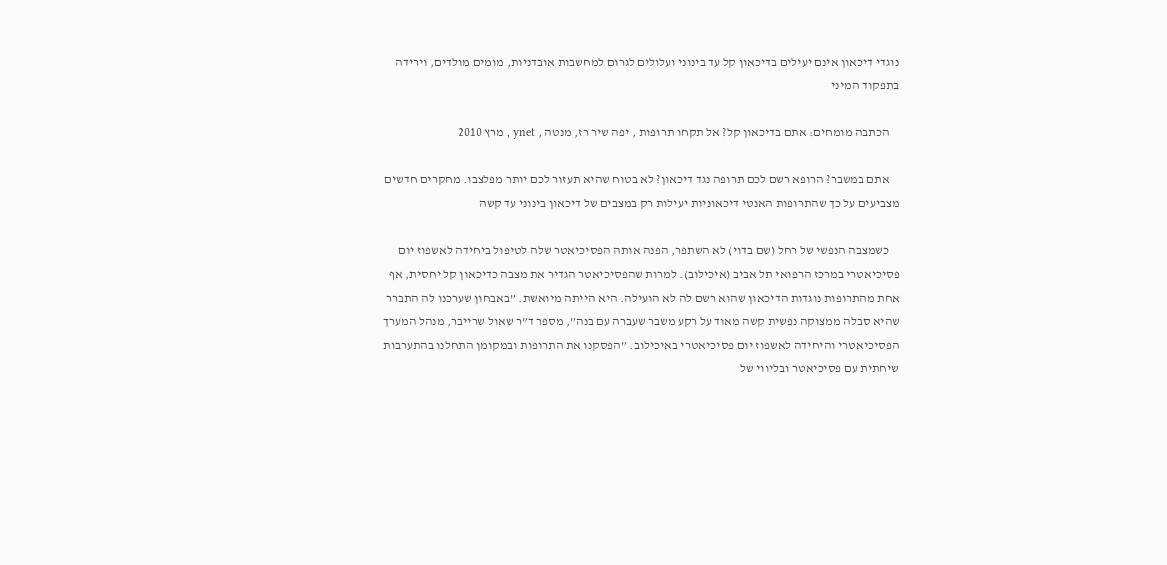נוגדי דיכאון אינם יעילים בדיכאון קל עד בינוני ועלולים לגרום למחשבות אובדניות, מומים מולדים, וירידה בתפקוד המיני

    הכתבה מומחים: אתם בדיכאון קל? אל תקחו תרופות , יפה שיר רז, מנטה , ynet , מרץ 2010

    אתם במשבר? הרופא רשם לכם תרופה נגד דיכאון? לא בטוח שהיא תעזור לכם יותר מפלצבו. מחקרים חדשים מצביעים על כך שהתרופות האנטי דיכאוניות יעילות רק במצבים של דיכאון בינוני עד קשה

    כשמצבה הנפשי של רחל (שם בדוי) לא השתפר, הפנה אותה הפסיכיאטר שלה לטיפול ביחידה לאשפוז יום פסיכיאטרי במרכז הרפואי תל אביב (איכילוב). למרות שהפסיכיאטר הגדיר את מצבה כדיכאון קל יחסית, אף אחת מהתרופות נוגדות הדיכאון שהוא רשם לה לא הועילה. היא הייתה מיואשת. ”באבחון שערכנו לה התברר שהיא סבלה ממצוקה נפשית קשה מאוד על רקע משבר שעברה עם בנה”, מספר ד”ר שאול שרייבר, מנהל המערך הפסיכיאטרי והיחידה לאשפוז יום פסיכיאטרי באיכילוב. ”הפסקנו את התרופות ובמקומן התחלנו בהתערבות שיחתית עם פסיכיאטר ובליווי של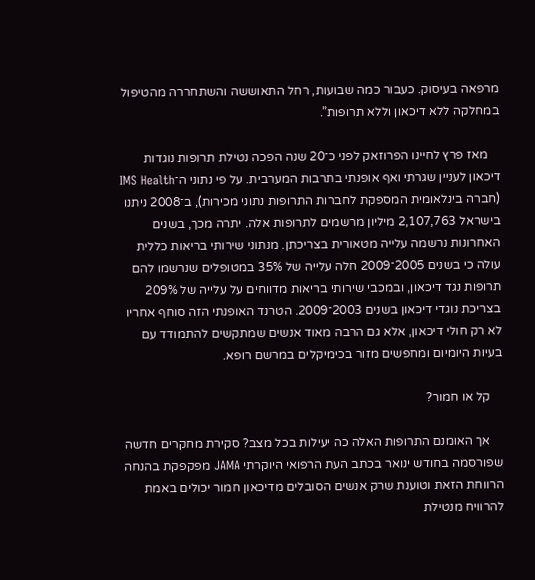מרפאה בעיסוק. כעבור כמה שבועות, רחל התאוששה והשתחררה מהטיפול במחלקה ללא דיכאון וללא תרופות”.

    מאז פרץ לחיינו הפרוזאק לפני כ־20 שנה הפכה נטילת תרופות נוגדות דיכאון לעניין שגרתי ואף אופנתי בתרבות המערבית. על פי נתוני ה־IMS Health (חברה בינלאומית המספקת לחברות התרופות נתוני מכירות), ב־2008 ניתנו בישראל 2,107,763 מיליון מרשמים לתרופות אלה. יתרה מכך, בשנים האחרונות נרשמה עלייה מטאורית בצריכתן. מנתוני שירותי בריאות כללית עולה כי בשנים 2005־2009 חלה עלייה של 35% במטופלים שנרשמו להם תרופות נגד דיכאון, ובמכבי שירותי בריאות מדווחים על עלייה של 209% בצריכת נוגדי דיכאון בשנים 2003־2009. הטרנד האופנתי הזה סוחף אחריו לא רק חולי דיכאון, אלא גם הרבה מאוד אנשים שמתקשים להתמודד עם בעיות היומיום ומחפשים מזור בכימיקלים במרשם רופא.

    קל או חמור?

    אך האומנם התרופות האלה כה יעילות בכל מצב? סקירת מחקרים חדשה שפורסמה בחודש ינואר בכתב העת הרפואי היוקרתי JAMA מפקפקת בהנחה הרווחת הזאת וטוענת שרק אנשים הסובלים מדיכאון חמור יכולים באמת להרוויח מנטילת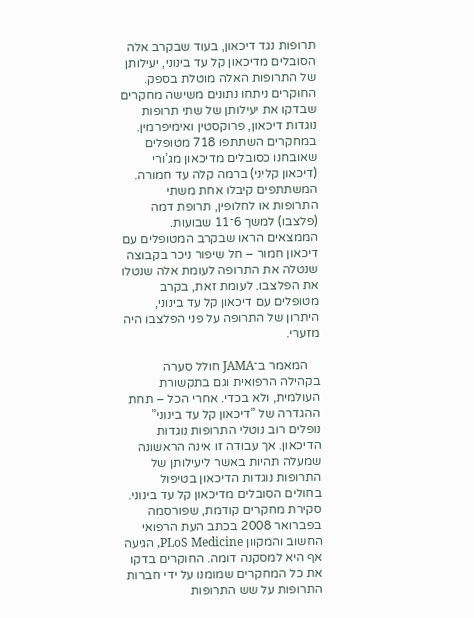תרופות נגד דיכאון, בעוד שבקרב אלה הסובלים מדיכאון קל עד בינוני, יעילותן של התרופות האלה מוטלת בספק. החוקרים ניתחו נתונים משישה מחקרים שבדקו את יעילותן של שתי תרופות נוגדות דיכאון, פרוקסטין ואימיפרמין. במחקרים השתתפו 718 מטופלים שאובחנו כסובלים מדיכאון מג’ורי (דיכאון קליני) ברמה קלה עד חמורה. המשתתפים קיבלו אחת משתי התרופות או לחלופין, תרופת דמה (פלצבו) למשך 6־11 שבועות. הממצאים הראו שבקרב המטופלים עם דיכאון חמור – חל שיפור ניכר בקבוצה שנטלה את התרופה לעומת אלה שנטלו את הפלצבו. לעומת זאת, בקרב מטופלים עם דיכאון קל עד בינוני, היתרון של התרופה על פני הפלצבו היה מזערי.

    המאמר ב־JAMA חולל סערה בקהילה הרפואית וגם בתקשורת העולמית, ולא בכדי. אחרי הכל – תחת ההגדרה של ”דיכאון קל עד בינוני” נופלים רוב נוטלי התרופות נוגדות הדיכאון. אך עבודה זו אינה הראשונה שמעלה תהיות באשר ליעילותן של התרופות נוגדות הדיכאון בטיפול בחולים הסובלים מדיכאון קל עד בינוני. סקירת מחקרים קודמת, שפורסמה בפברואר 2008 בכתב העת הרפואי החשוב והמקוון PLoS Medicine, הגיעה אף היא למסקנה דומה. החוקרים בדקו את כל המחקרים שמומנו על ידי חברות התרופות על שש התרופות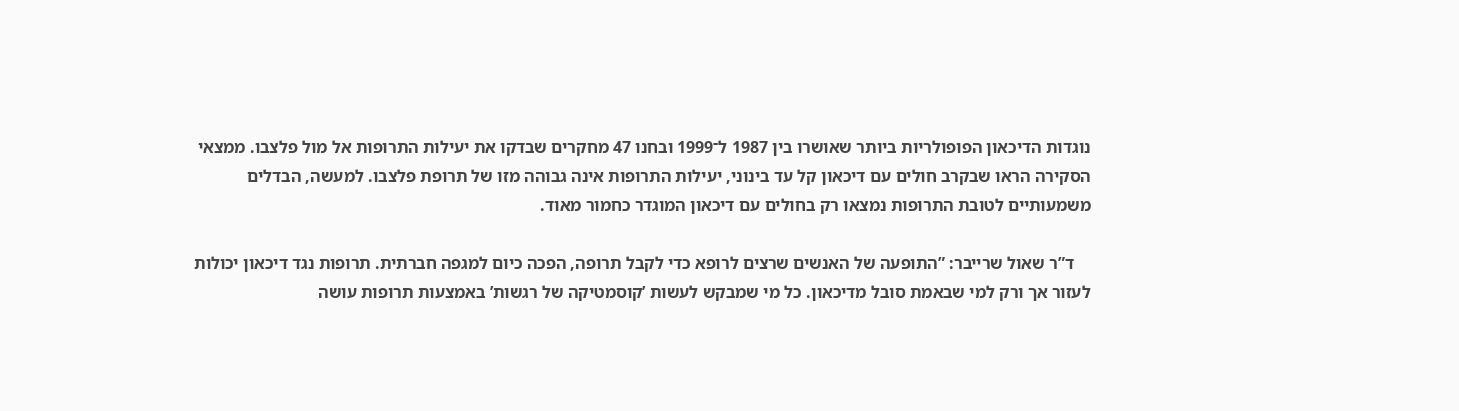נוגדות הדיכאון הפופולריות ביותר שאושרו בין 1987 ל־1999 ובחנו 47 מחקרים שבדקו את יעילות התרופות אל מול פלצבו. ממצאי הסקירה הראו שבקרב חולים עם דיכאון קל עד בינוני, יעילות התרופות אינה גבוהה מזו של תרופת פלצבו. למעשה, הבדלים משמעותיים לטובת התרופות נמצאו רק בחולים עם דיכאון המוגדר כחמור מאוד.

    ד”ר שאול שרייבר: ”התופעה של האנשים שרצים לרופא כדי לקבל תרופה, הפכה כיום למגפה חברתית. תרופות נגד דיכאון יכולות לעזור אך ורק למי שבאמת סובל מדיכאון. כל מי שמבקש לעשות ’קוסמטיקה של רגשות’ באמצעות תרופות עושה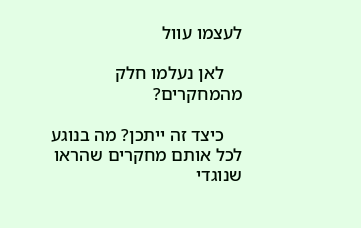לעצמו עוול

    לאן נעלמו חלק מהמחקרים?

    כיצד זה ייתכן? מה בנוגע לכל אותם מחקרים שהראו שנוגדי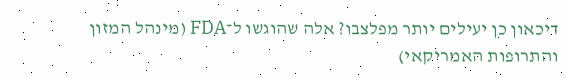דיכאון כן יעילים יותר מפלצבו? אלה שהוגשו ל־FDA (מינהל המזון והתרופות האמריקאי)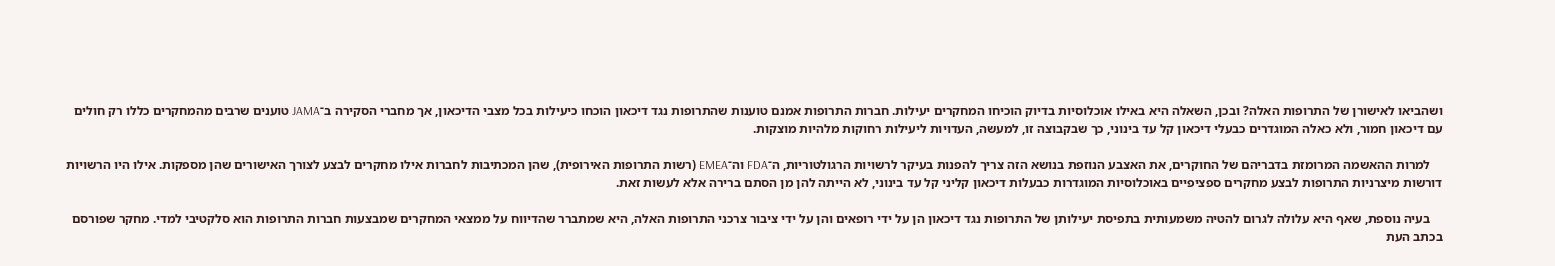ושהביאו לאישורן של התרופות האלה? ובכן, השאלה היא באילו אוכלוסיות בדיוק הוכיחו המחקרים יעילות. חברות התרופות אמנם טוענות שהתרופות נגד דיכאון הוכחו כיעילות בכל מצבי הדיכאון, אך מחברי הסקירה ב־JAMA טוענים שרבים מהמחקרים כללו רק חולים עם דיכאון חמור, ולא כאלה המוגדרים כבעלי דיכאון קל עד בינוני, כך שבקבוצה זו, למעשה, העדויות ליעילות רחוקות מלהיות מוצקות.

    למרות ההאשמה המרומזת בדבריהם של החוקרים, את האצבע הנוזפת בנושא הזה צריך להפנות בעיקר לרשויות הרגולטוריות, ה־FDA וה־EMEA (רשות התרופות האירופית), שהן המכתיבות לחברות אילו מחקרים לבצע לצורך האישורים שהן מספקות. אילו היו הרשויות דורשות מיצרניות התרופות לבצע מחקרים ספציפיים באוכלוסיות המוגדרות כבעלות דיכאון קליני קל עד בינוני, לא הייתה להן מן הסתם ברירה אלא לעשות זאת.

    בעיה נוספת, שאף היא עלולה לגרום להטיה משמעותית בתפיסת יעילותן של התרופות נגד דיכאון הן על ידי רופאים והן על ידי ציבור צרכני התרופות האלה, היא שמתברר שהדיווח על ממצאי המחקרים שמבצעות חברות התרופות הוא סלקטיבי למדי. מחקר שפורסם בכתב העת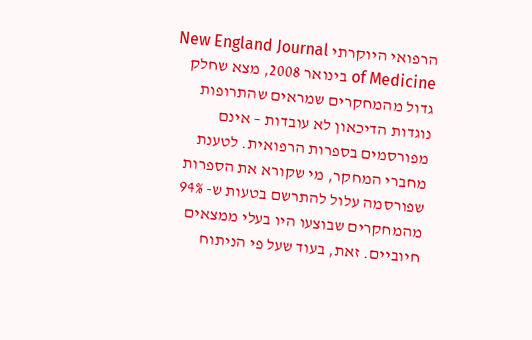הרפואי היוקרתי New England Journal of Medicine בינואר 2008, מצא שחלק גדול מהמחקרים שמראים שהתרופות נוגדות הדיכאון לא עובדות – אינם מפורסמים בספרות הרפואית. לטענת מחברי המחקר, מי שקורא את הספרות שפורסמה עלול להתרשם בטעות ש- 94% מהמחקרים שבוצעו היו בעלי ממצאים חיוביים. זאת, בעוד שעל פי הניתוח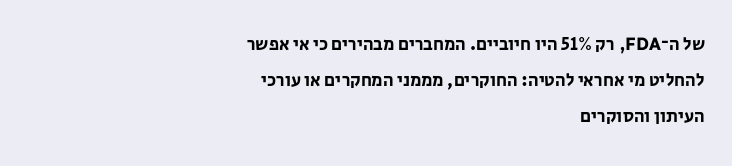של ה־FDA, רק 51% היו חיוביים. המחברים מבהירים כי אי אפשר להחליט מי אחראי להטיה: החוקרים, מממני המחקרים או עורכי העיתון והסוקרים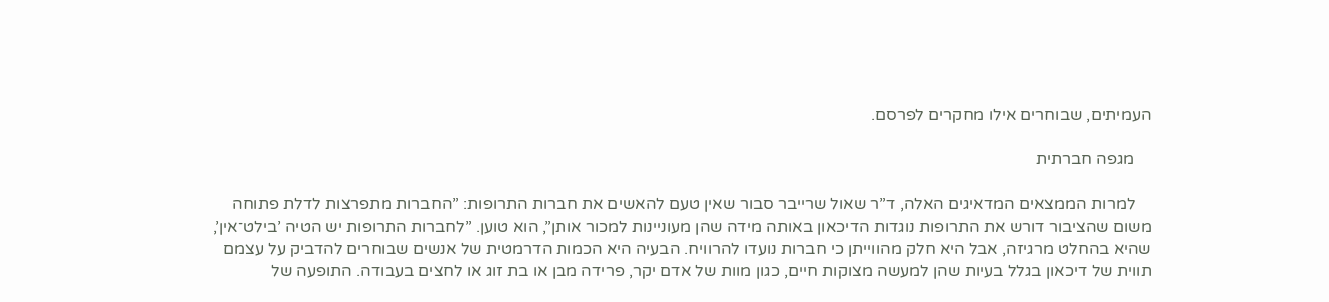העמיתים, שבוחרים אילו מחקרים לפרסם.

    מגפה חברתית

    למרות הממצאים המדאיגים האלה, ד”ר שאול שרייבר סבור שאין טעם להאשים את חברות התרופות: ”החברות מתפרצות לדלת פתוחה משום שהציבור דורש את התרופות נוגדות הדיכאון באותה מידה שהן מעוניינות למכור אותן”, הוא טוען. ”לחברות התרופות יש הטיה ’בילט־אין’, שהיא בהחלט מרגיזה, אבל היא חלק מהווייתן כי חברות נועדו להרוויח. הבעיה היא הכמות הדרמטית של אנשים שבוחרים להדביק על עצמם תווית של דיכאון בגלל בעיות שהן למעשה מצוקות חיים, כגון מוות של אדם יקר, פרידה מבן או בת זוג או לחצים בעבודה. התופעה של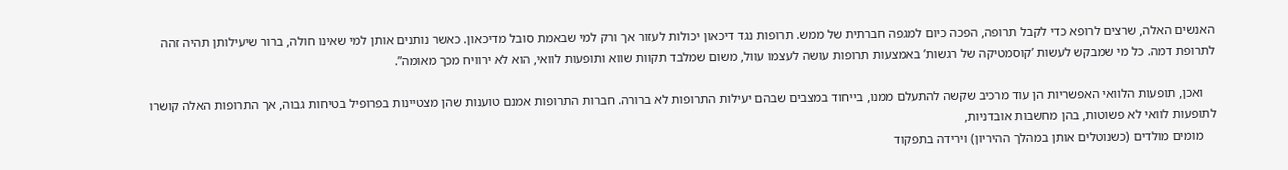האנשים האלה, שרצים לרופא כדי לקבל תרופה, הפכה כיום למגפה חברתית של ממש. תרופות נגד דיכאון יכולות לעזור אך ורק למי שבאמת סובל מדיכאון. כאשר נותנים אותן למי שאינו חולה, ברור שיעילותן תהיה זהה לתרופת דמה. כל מי שמבקש לעשות ’קוסמטיקה של רגשות’ באמצעות תרופות עושה לעצמו עוול, משום שמלבד תקוות שווא ותופעות לוואי, הוא לא ירוויח מכך מאומה”.

    ואכן, תופעות הלוואי האפשריות הן עוד מרכיב שקשה להתעלם ממנו, בייחוד במצבים שבהם יעילות התרופות לא ברורה. חברות התרופות אמנם טוענות שהן מצטיינות בפרופיל בטיחות גבוה, אך התרופות האלה קושרו לתופעות לוואי לא פשוטות, בהן מחשבות אובדניות,
    מומים מולדים (כשנוטלים אותן במהלך ההיריון) וירידה בתפקוד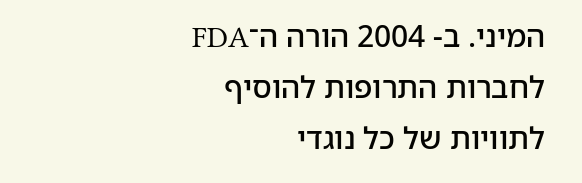המיני. ב- 2004 הורה ה־FDA לחברות התרופות להוסיף לתוויות של כל נוגדי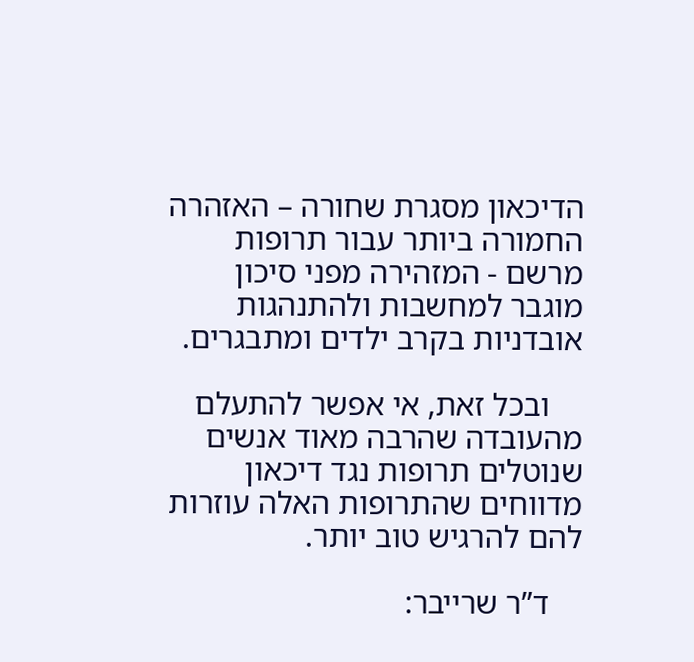הדיכאון מסגרת שחורה – האזהרה החמורה ביותר עבור תרופות מרשם - המזהירה מפני סיכון מוגבר למחשבות ולהתנהגות אובדניות בקרב ילדים ומתבגרים.

    ובכל זאת, אי אפשר להתעלם מהעובדה שהרבה מאוד אנשים שנוטלים תרופות נגד דיכאון מדווחים שהתרופות האלה עוזרות להם להרגיש טוב יותר.

    ד”ר שרייבר: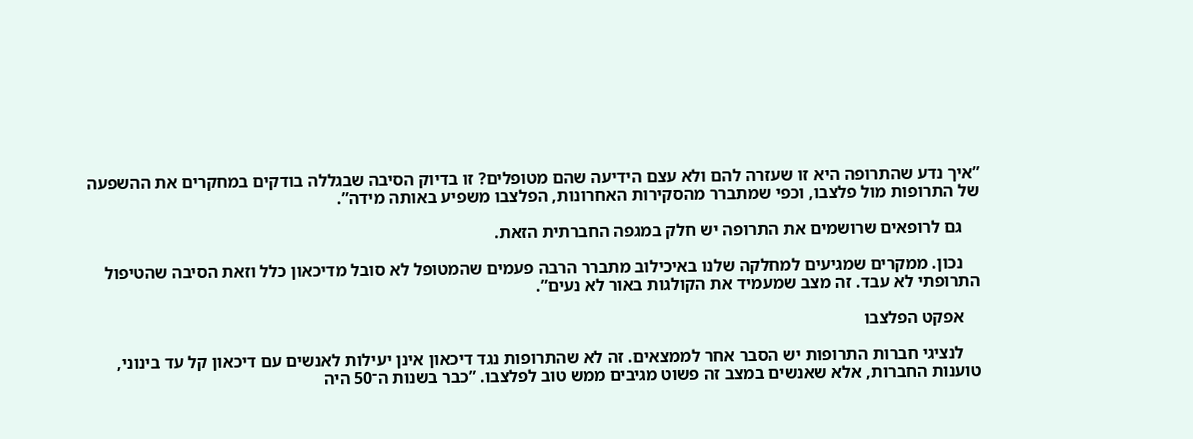”איך נדע שהתרופה היא זו שעזרה להם ולא עצם הידיעה שהם מטופלים? זו בדיוק הסיבה שבגללה בודקים במחקרים את ההשפעה של התרופות מול פלצבו, וכפי שמתברר מהסקירות האחרונות, הפלצבו משפיע באותה מידה”.

    גם לרופאים שרושמים את התרופה יש חלק במגפה החברתית הזאת.

    נכון. ממקרים שמגיעים למחלקה שלנו באיכילוב מתברר הרבה פעמים שהמטופל לא סובל מדיכאון כלל וזאת הסיבה שהטיפול התרופתי לא עבד. זה מצב שמעמיד את הקולגות באור לא נעים”.

    אפקט הפלצבו

    לנציגי חברות התרופות יש הסבר אחר לממצאים. זה לא שהתרופות נגד דיכאון אינן יעילות לאנשים עם דיכאון קל עד בינוני, טוענות החברות, אלא שאנשים במצב זה פשוט מגיבים ממש טוב לפלצבו. ”כבר בשנות ה־50 היה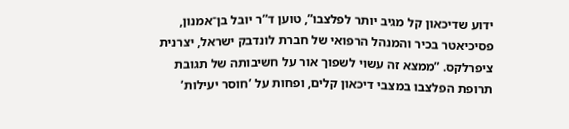ידוע שדיכאון קל מגיב יותר לפלצבו”, טוען ד”ר יובל בן־אמנון, פסיכיאטר בכיר והמנהל הרפואי של חברת לונדבק ישראל, יצרנית ציפרלקס. ”ממצא זה עשוי לשפוך אור על חשיבותה של תגובת תרופת הפלצבו במצבי דיכאון קלים, ופחות על ’חוסר יעילות’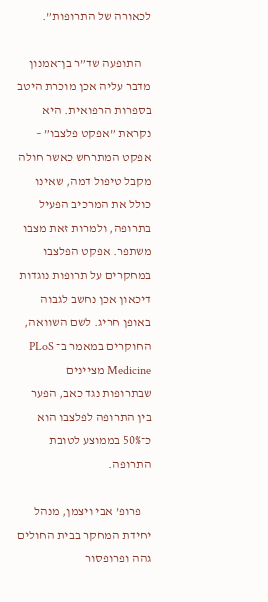לכאורה של התרופות”.

    התופעה שד”ר בן־אמנון מדבר עליה אכן מוכרת היטב בספרות הרפואית. היא נקראת ”אפקט פלצבו” – אפקט המתרחש כאשר חולה מקבל טיפול דמה, שאינו כולל את המרכיב הפעיל בתרופה, ולמרות זאת מצבו משתפר. אפקט הפלצבו במחקרים על תרופות נוגדות דיכאון אכן נחשב לגבוה באופן חריג. לשם השוואה, החוקרים במאמר ב־ PLoS Medicine מציינים שבתרופות נגד כאב, הפער בין התרופה לפלצבו הוא כ־50% בממוצע לטובת התרופה.

    פרופ’ אבי ויצמן, מנהל יחידת המחקר בבית החולים גהה ופרופסור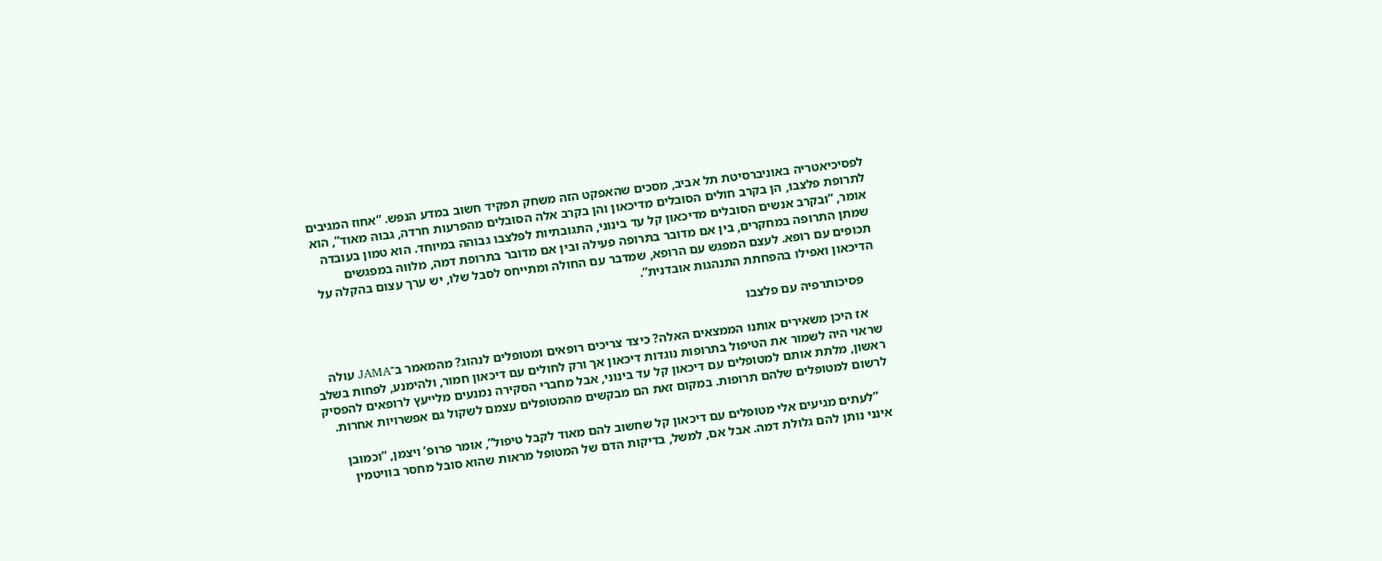לפסיכיאטריה באוניברסיטת תל אביב, מסכים שהאפקט הזה משחק תפקיד חשוב במדע הנפש. ”אחוז המגיבים לתרופת פלצבו, הן בקרב חולים הסובלים מדיכאון והן בקרב אלה הסובלים מהפרעות חרדה, גבוה מאוד”, הוא אומר, ”ובקרב אנשים הסובלים מדיכאון קל עד בינוני, התגובתיות לפלצבו גבוהה במיוחד. הוא טמון בעובדה שמתן התרופה במחקרים, בין אם מדובר בתרופה פעילה ובין אם מדובר בתרופת דמה, מלווה במפגשים תכופים עם רופא. לעצם המפגש עם הרופא, שמדבר עם החולה ומתייחס לסבל שלו, יש ערך עצום בהקלה על הדיכאון ואפילו בהפחתת התנהגות אובדנית”.

    פסיכותרפיה עם פלצבו

    אז היכן משאירים אותנו הממצאים האלה? כיצד צריכים רופאים ומטופלים לנהוג? מהמאמר ב־JAMA עולה שראוי היה לשמור את הטיפול בתרופות נוגדות דיכאון אך ורק לחולים עם דיכאון חמור, ולהימנע, לפחות בשלב ראשון, מלתת אותם למטופלים עם דיכאון קל עד בינוני, אבל מחברי הסקירה נמנעים מלייעץ לרופאים להפסיק לרשום למטופלים שלהם תרופות. במקום זאת הם מבקשים מהמטופלים עצמם לשקול גם אפשרויות אחרות.

    ”לעתים מגיעים אלי מטופלים עם דיכאון קל שחשוב להם מאוד לקבל טיפול”, אומר פרופ’ ויצמן, ”וכמובן אינני נותן להם גלולת דמה. אבל אם, למשל, בדיקות הדם של המטופל מראות שהוא סובל מחסר בוויטמין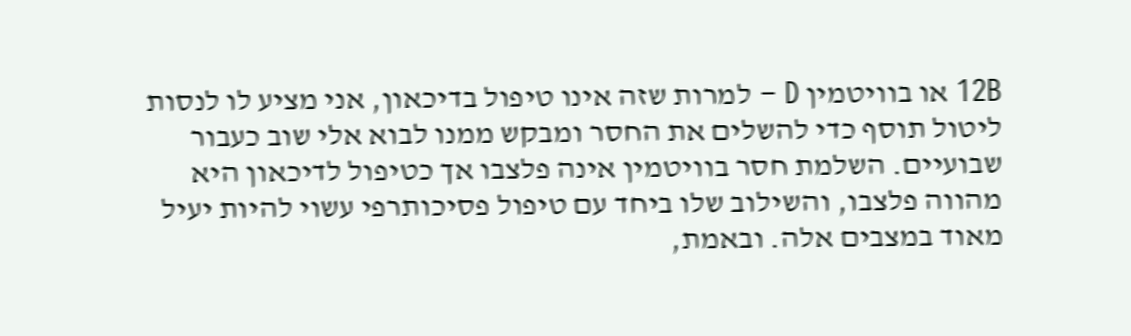12B או בוויטמין D – למרות שזה אינו טיפול בדיכאון, אני מציע לו לנסות ליטול תוסף כדי להשלים את החסר ומבקש ממנו לבוא אלי שוב כעבור שבועיים. השלמת חסר בוויטמין אינה פלצבו אך כטיפול לדיכאון היא מהווה פלצבו, והשילוב שלו ביחד עם טיפול פסיכותרפי עשוי להיות יעיל מאוד במצבים אלה. ובאמת,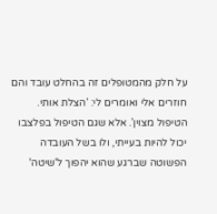על חלק מהמטופלים זה בהחלט עובד והם חוזרים אלי ואומרים לי: ’הצלת אותי. הטיפול מצוין’. אלא שגם הטיפול בפלצבו יכול להיות בעייתי, ולו בשל העובדה הפשוטה שברגע שהוא יהפוך ל'שיטה'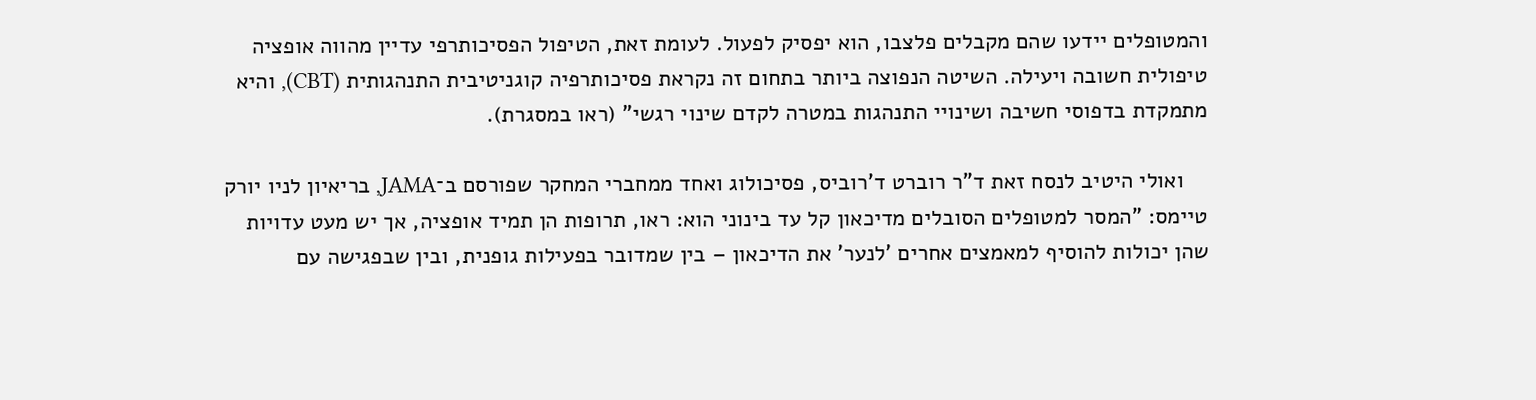והמטופלים יידעו שהם מקבלים פלצבו, הוא יפסיק לפעול. לעומת זאת, הטיפול הפסיכותרפי עדיין מהווה אופציה טיפולית חשובה ויעילה. השיטה הנפוצה ביותר בתחום זה נקראת פסיכותרפיה קוגניטיבית התנהגותית (CBT), והיא מתמקדת בדפוסי חשיבה ושינויי התנהגות במטרה לקדם שינוי רגשי” (ראו במסגרת).

    ואולי היטיב לנסח זאת ד”ר רוברט ד’רוביס, פסיכולוג ואחד ממחברי המחקר שפורסם ב־JAMA, בריאיון לניו יורק טיימס: ”המסר למטופלים הסובלים מדיכאון קל עד בינוני הוא: ראו, תרופות הן תמיד אופציה, אך יש מעט עדויות שהן יכולות להוסיף למאמצים אחרים ’לנער’ את הדיכאון – בין שמדובר בפעילות גופנית, ובין שבפגישה עם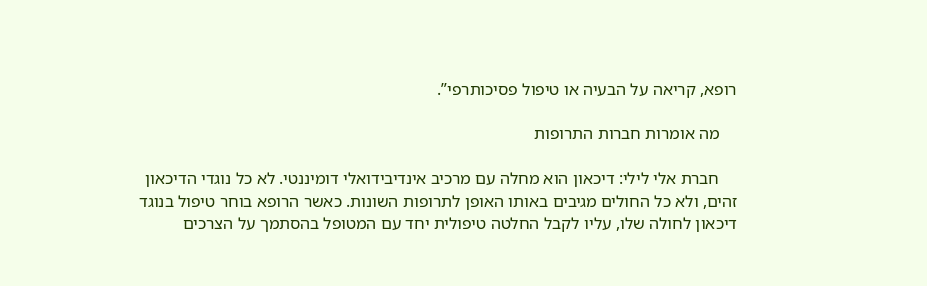רופא, קריאה על הבעיה או טיפול פסיכותרפי”.

    מה אומרות חברות התרופות

    חברת אלי לילי: דיכאון הוא מחלה עם מרכיב אינדיבידואלי דומיננטי. לא כל נוגדי הדיכאון זהים, ולא כל החולים מגיבים באותו האופן לתרופות השונות. כאשר הרופא בוחר טיפול בנוגד דיכאון לחולה שלו, עליו לקבל החלטה טיפולית יחד עם המטופל בהסתמך על הצרכים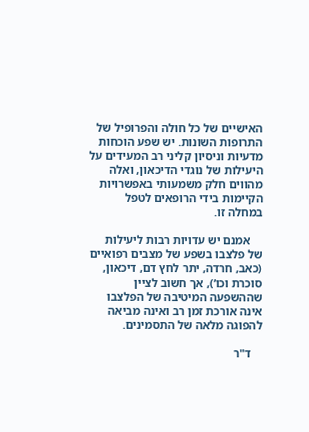האישיים של כל חולה והפרופיל של התרופות השונות. יש שפע הוכחות מדעיות וניסיון קליני רב המעידים על היעילות של נוגדי הדיכאון, ואלה מהווים חלק משמעותי באפשרויות הקיימות בידי הרופאים לטפל במחלה זו.

    אמנם יש עדויות רבות ליעילות של פלצבו בשפע של מצבים רפואיים (כאב, חרדה, יתר לחץ דם, דיכאון, סוכרת וכו’), אך חשוב לציין שההשפעה המיטיבה של הפלצבו אינה אורכת זמן רב ואינה מביאה להפוגה מלאה של התסמינים.

    ד"ר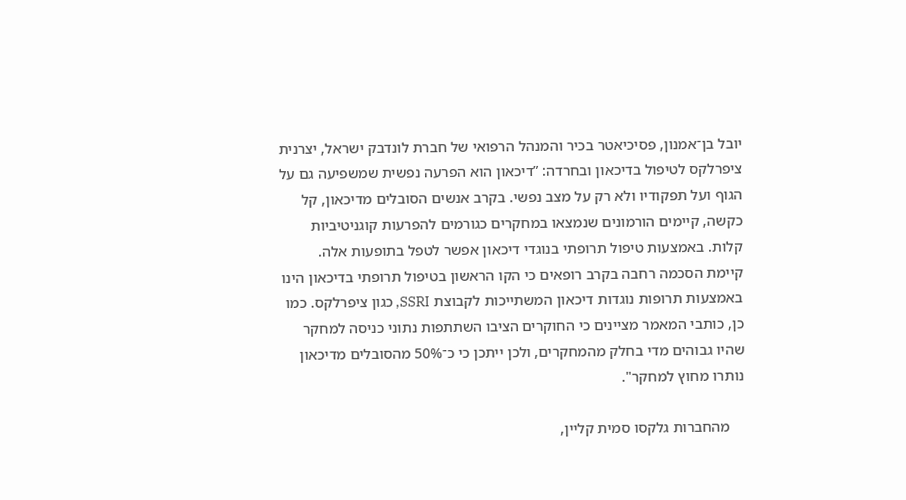יובל בן־אמנון, פסיכיאטר בכיר והמנהל הרפואי של חברת לונדבק ישראל, יצרנית ציפרלקס לטיפול בדיכאון ובחרדה: ”דיכאון הוא הפרעה נפשית שמשפיעה גם על הגוף ועל תפקודיו ולא רק על מצב נפשי. בקרב אנשים הסובלים מדיכאון, קל כקשה, קיימים הורמונים שנמצאו במחקרים כגורמים להפרעות קוגניטיביות קלות. באמצעות טיפול תרופתי בנוגדי דיכאון אפשר לטפל בתופעות אלה. קיימת הסכמה רחבה בקרב רופאים כי הקו הראשון בטיפול תרופתי בדיכאון הינו באמצעות תרופות נוגדות דיכאון המשתייכות לקבוצת SSRI, כגון ציפרלקס. כמו כן, כותבי המאמר מציינים כי החוקרים הציבו השתתפות נתוני כניסה למחקר שהיו גבוהים מדי בחלק מהמחקרים, ולכן ייתכן כי כ־50% מהסובלים מדיכאון נותרו מחוץ למחקר".

    מהחברות גלקסו סמית קליין,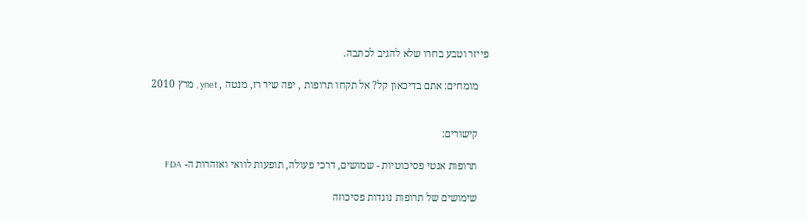פייזר וטבע בחרו שלא להגיב לכתבה.

    מומחים: אתם בדיכאון קל? אל תקחו תרופות , יפה שיר רז, מנטה , ynet , מרץ 2010


    קישורים:

    תרופות אנטי פסיכוטיות - שמושים, דרכי פעולה, תופעות לוואי ואזהרות ה- FDA

    שימושים של תרופות נוגדות פסיכוזה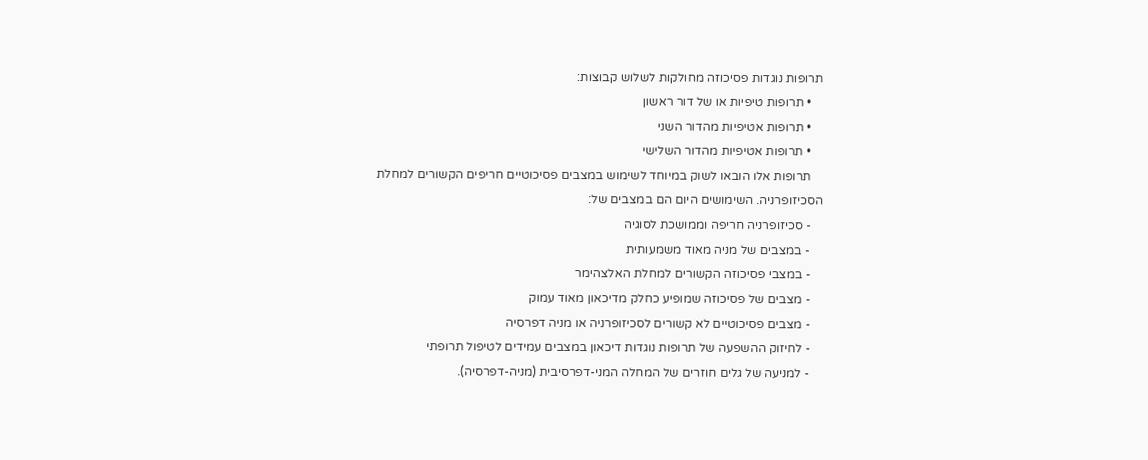תרופות נוגדות פסיכוזה מחולקות לשלוש קבוצות:
    • תרופות טיפיות או של דור ראשון
    • תרופות אטיפיות מהדור השני
    • תרופות אטיפיות מהדור השלישי
    תרופות אלו הובאו לשוק במיוחד לשימוש במצבים פסיכוטיים חריפים הקשורים למחלת הסכיזופרניה. השימושים היום הם במצבים של:
    - סכיזופרניה חריפה וממושכת לסוגיה
    - במצבים של מניה מאוד משמעותית
    - במצבי פסיכוזה הקשורים למחלת האלצהימר
    - מצבים של פסיכוזה שמופיע כחלק מדיכאון מאוד עמוק
    - מצבים פסיכוטיים לא קשורים לסכיזופרניה או מניה דפרסיה
    - לחיזוק ההשפעה של תרופות נוגדות דיכאון במצבים עמידים לטיפול תרופתי
    - למניעה של גלים חוזרים של המחלה המני-דפרסיבית (מניה-דפרסיה).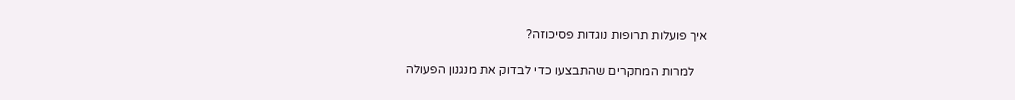איך פועלות תרופות נוגדות פסיכוזה?

    למרות המחקרים שהתבצעו כדי לבדוק את מנגנון הפעולה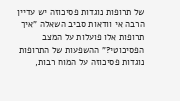של תרופות נוגדות פסיכוזה יש עדיין הרבה אי וודאות סביב השאלה "איך תרופות אלו פועלות על המצב הפסיכוטי?" ההשפעות של התרופות נוגדות פסיכוזה על המוח רבות,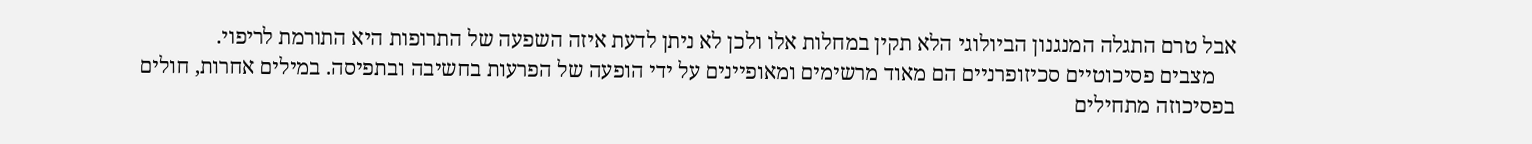אבל טרם התגלה המנגנון הביולוגי הלא תקין במחלות אלו ולכן לא ניתן לדעת איזה השפעה של התרופות היא התורמת לריפוי.
    מצבים פסיכוטיים סכיזופרניים הם מאוד מרשימים ומאופיינים על ידי הופעה של הפרעות בחשיבה ובתפיסה. במילים אחרות, חולים בפסיכוזה מתחילים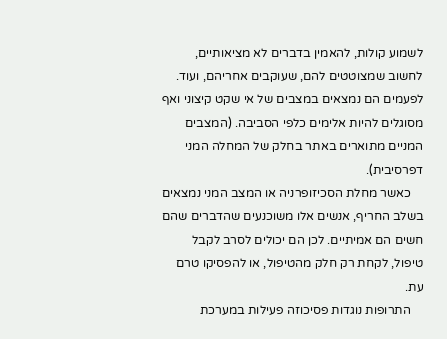לשמוע קולות, להאמין בדברים לא מציאותיים, לחשוב שמצוטטים להם, שעוקבים אחריהם, ועוד. לפעמים הם נמצאים במצבים של אי שקט קיצוני ואף מסוגלים להיות אלימים כלפי הסביבה. (המצבים המניים מתוארים באתר בחלק של המחלה המני דפרסיבית).
    כאשר מחלת הסכיזופרניה או המצב המני נמצאים בשלב החריף, אנשים אלו משוכנעים שהדברים שהם חשים הם אמיתיים. לכן הם יכולים לסרב לקבל טיפול, לקחת רק חלק מהטיפול, או להפסיקו טרם עת.
    התרופות נוגדות פסיכוזה פעילות במערכת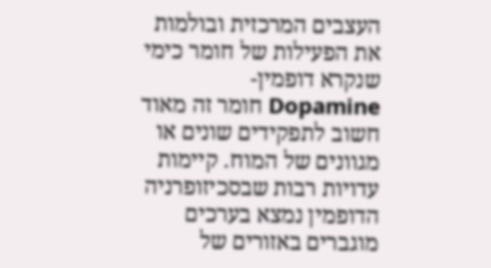העצבים המרכזית ובולמות את הפעילות של חומר כימי שנקרא דופמין-Dopamine חומר זה מאוד חשוב לתפקידים שונים או מגוונים של המוח. קיימות עדויות רבות שבסכיזופרניה הדופמין נמצא בערכים מוגברים באזורים של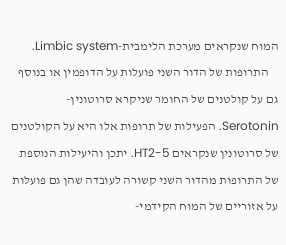המוח שנקראים מערכת הלימבית-Limbic system.
    התרופות של הדור השני פועלות על הדופמין או בנוסף גם על קולטנים של החומר שניקרא סרוטונין-Serotonin. הפעילות של תרופות אלו היא על הקולטנים של סרוטונין שנקראים 5-HT2. יתכן והיעילות הנוספת של התרופות מהדור השני קשורה לעובדה שהן גם פועלות על אזוריים של המוח הקידמי-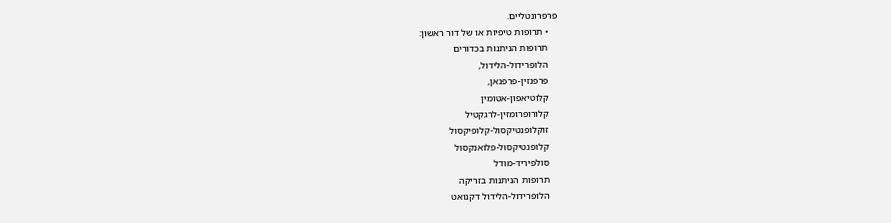פרפרונטליים.
    • תרופות טיפיות או של דור ראשון:
    תרופות הניתנות בכדורים
    הלופרידול-הלידול,
    פרפנזין-פרפנאן,
    קלוטיאפון-אטומין
    קלורופרומזין-לרגקטיל
    זוקלופנטיקסול-קלופיקסול
    קלופנטיקסול-פלואנקסול
    סולפיריד-מודל
    תרופות הניתנות בזריקה
    הלופרידול-הלידול דקנואט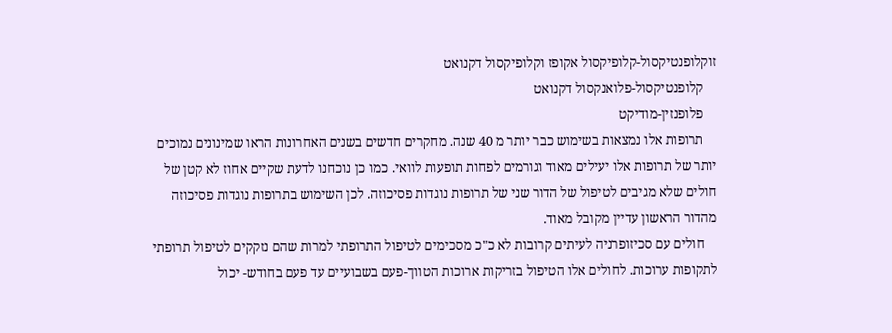זוקלופנטיקסול-קלופיקסול אקופז וקלופיקסול דקנואט
    קלופנטיקסול-פלואנקסול דקנואט
    פלופנזין-מודיקט
    תרופות אלו נמצאות בשימוש כבר יותר מ 40 שנה. מחקרים חדשים בשנים האחרונות הראו שמינונים נמוכים יותר של תרופות אלו יעילים מאוד וגורמים לפחות תופעות לוואי. כמו כן נוכחנו לדעת שקיים אחוז לא קטן של חולים שלא מגיבים לטיפול של הדור שני של תרופות נוגדות פסיכוזה. לכן השימוש בתרופות נוגדות פסיכוזה מהדור הראשון עדיין מקובל מאוד.
    חולים עם סכיזופרניה לעיתים קרובות לא כ"כ מסכימים לטיפול התרופתי למרות שהם נזקקים לטיפול תרופתי לתקופות ערוכות. לחולים אלו הטיפול בזריקות ארוכות הטווך-פעם בשבועיים עד פעם בחודש- יכול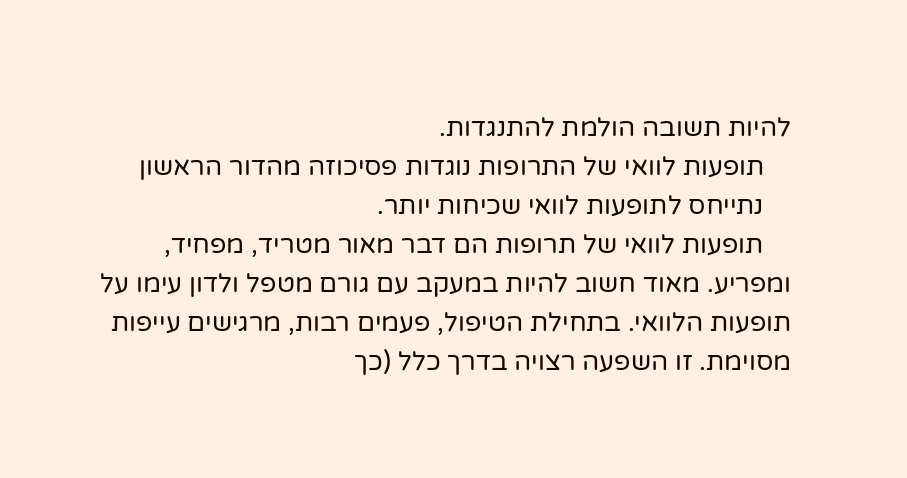להיות תשובה הולמת להתנגדות.
    תופעות לוואי של התרופות נוגדות פסיכוזה מהדור הראשון
    נתייחס לתופעות לוואי שכיחות יותר.
    תופעות לוואי של תרופות הם דבר מאור מטריד, מפחיד, ומפריע. מאוד חשוב להיות במעקב עם גורם מטפל ולדון עימו על תופעות הלוואי. בתחילת הטיפול, פעמים רבות, מרגישים עייפות מסוימת. זו השפעה רצויה בדרך כלל (כך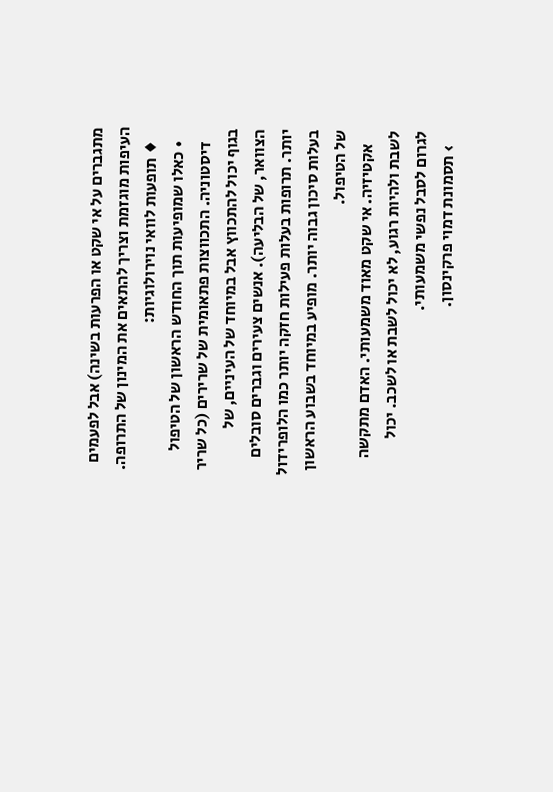מתגברים על אי שקט או הפרעות בשינה) אבל לפעמים העיפות מוגזמת וצריך להתאים את המינון של התרופה.
    ♦ תופעות לוואי נוירולוגיות:
    • כאלו שמופיעות תוך החודש הראשון של הטיפול
    דיסטוניה. התכווצות פתאומית של שרירים (כל שריר בגוף יכול להתכווץ אבל במיוחד של העיניים, של הצוואר, של הבליעה). אנשים צעירים וגברים סובלים יותר. תרופות בעלות פעילות חזקה יותר כמו הלופרידול בעלות סיכון גבוה יותר. מופיע במיוחד בשבוע הראשון של הטיפול.
    אקטיזיה. אי שקט מאוד משמעותי. האדם מתקשה לשבת ולהיות רגוע, לא יכול לשבת או לשכב. יכול לגרום לסבל נפשי משמעותי.
    › תסמונת דמוי פרקינסון.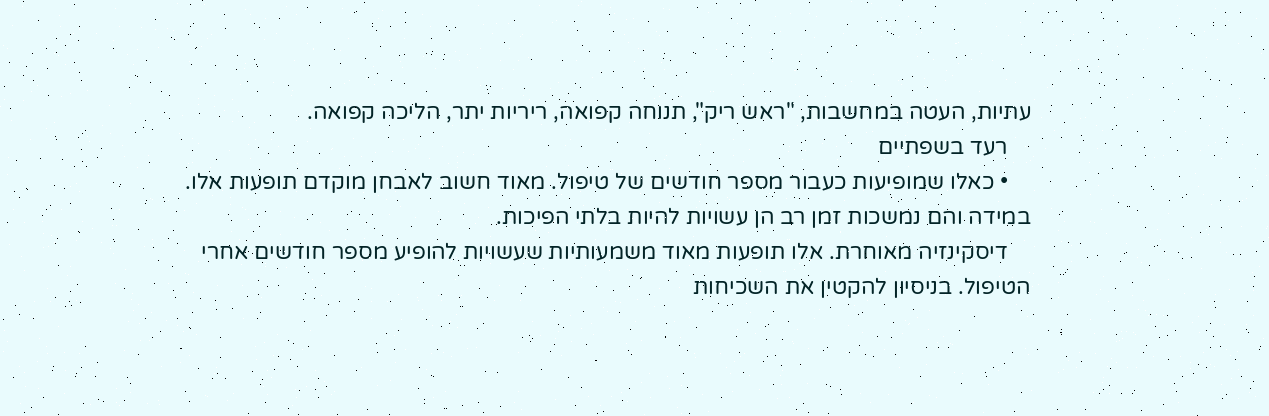עתיות, העטה במחשבות, "ראש ריק", תנוחה קפואה, ריריות יתר, הליכה קפואה.
    רעד בשפתיים
    • כאלו שמופיעות כעבור מספר חודשים של טיפול. מאוד חשוב לאבחן מוקדם תופעות אלו. במידה והם נמשכות זמן רב הן עשויות להיות בלתי הפיכות.
    דיסקינזיה מאוחרת. אלו תופעות מאוד משמעותיות שעשויות להופיע מספר חודשים אחרי הטיפול. בניסיון להקטין את השכיחות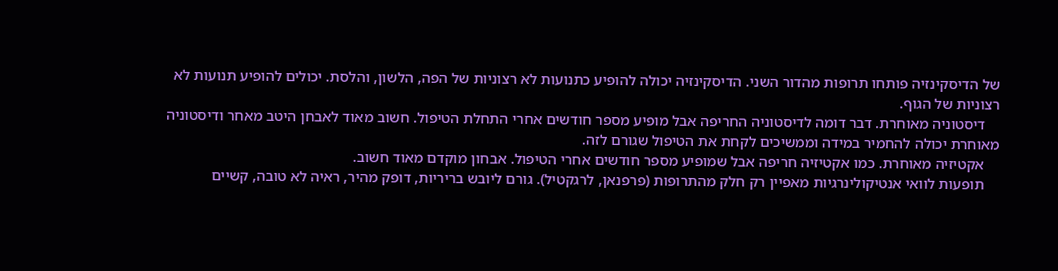של הדיסקינזיה פותחו תרופות מהדור השני. הדיסקינזיה יכולה להופיע כתנועות לא רצוניות של הפה, הלשון, והלסת. יכולים להופיע תנועות לא רצוניות של הגוף.
    דיסטוניה מאוחרת. דבר דומה לדיסטוניה החריפה אבל מופיע מספר חודשים אחרי התחלת הטיפול. חשוב מאוד לאבחן היטב מאחר ודיסטוניה מאוחרת יכולה להחמיר במידה וממשיכים לקחת את הטיפול שגורם לזה.
    אקטיזיה מאוחרת. כמו אקטיזיה חריפה אבל שמופיע מספר חודשים אחרי הטיפול. אבחון מוקדם מאוד חשוב.
    תופעות לוואי אנטיקולינרגיות מאפיין רק חלק מהתרופות (פרפנאן, לרגקטיל). גורם ליובש בריריות, דופק מהיר, ראיה לא טובה, קשיים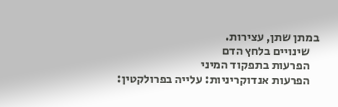במתן שתן, עצירות.
    שינויים בלחץ הדם
    הפרעות בתפקוד המיני
    הפרעות אנדוקריניות: עלייה בפרולקטין: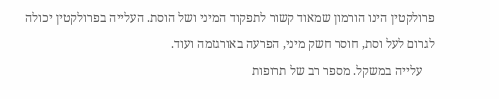פרולקטין הינו הורמון שמאוד קשור לתפקוד המיני ושל הוסת. העלייה בפרולקטין יכולה לגרום לעל וסת, חוסר חשק מיני, הפרעה באורגזמה ועוד.
    עלייה במשקל. מספר רב של תרופות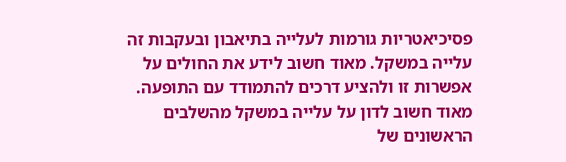פסיכיאטריות גורמות לעלייה בתיאבון ובעקבות זה עלייה במשקל. מאוד חשוב לידע את החולים על אפשרות זו ולהציע דרכים להתמודד עם התופעה. מאוד חשוב לדון על עלייה במשקל מהשלבים הראשונים של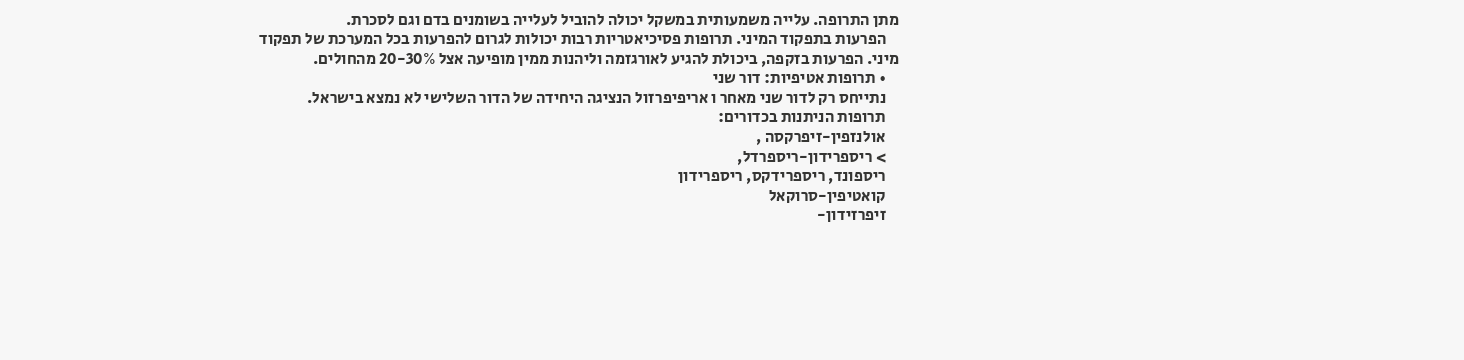מתן התרופה. עלייה משמעותית במשקל יכולה להוביל לעלייה בשומנים בדם וגם לסכרת.
    הפרעות בתפקוד המיני. תרופות פסיכיאטריות רבות יכולות לגרום להפרעות בכל המערכת של תפקוד מיני. הפרעות בזקפה, ביכולת להגיע לאורגזמה וליהנות ממין מופיעה אצל 20-30% מהחולים.
    • תרופות אטיפיות: דור שני
    נתייחס רק לדור שני מאחר ו אריפיפרזול הנציגה היחידה של הדור השלישי לא נמצא בישראל.
    תרופות הניתנות בכדורים:
    אולנזפין-זיפרקסה ,
    > ריספרידון-ריספרדל,
    ריספונד, ריספרידקס, ריספרידון
    קואטיפין-סרוקאל
    זיפרזידון-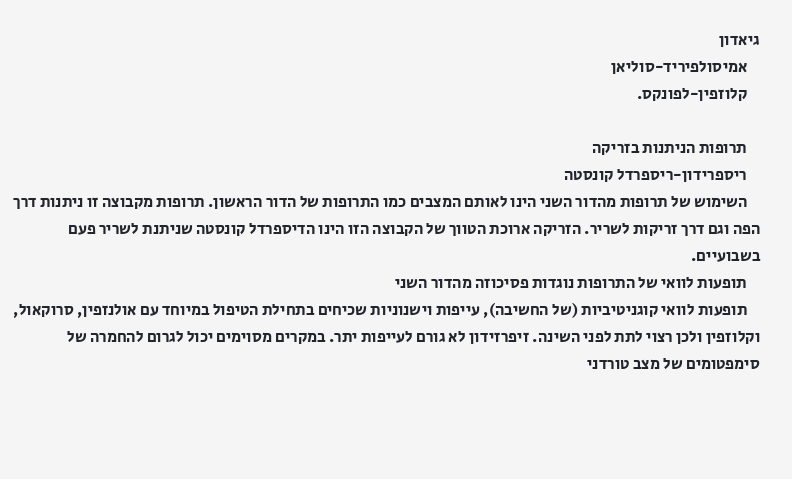גיאדון
    אמיסולפיריד-סוליאן
    קלוזפין-לפונקס.

    תרופות הניתנות בזריקה
    ריספרידון-ריספרדל קונסטה
    השימוש של תרופות מהדור השני הינו לאותם המצבים כמו התרופות של הדור הראשון. תרופות מקבוצה זו ניתנות דרך הפה וגם דרך זריקות לשריר. הזריקה ארוכת הטווך של הקבוצה הזו הינו הדיספרדל קונסטה שניתנת לשריר פעם בשבועיים.
    תופעות לוואי של התרופות נוגדות פסיכוזה מהדור השני
    תופעות לוואי קוגניטיביות (של החשיבה), עייפות וישנוניות שכיחים בתחילת הטיפול במיוחד עם אולנזפין, סרוקאול, וקלוזפין ולכן רצוי לתת לפני השינה. זיפרזידון לא גורם לעייפות יתר. במקרים מסוימים יכול לגרום להחמרה של סימפטומים של מצב טורדני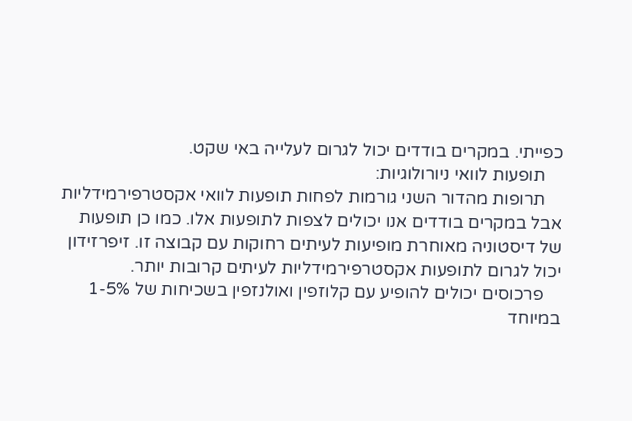כפייתי. במקרים בודדים יכול לגרום לעלייה באי שקט.
    תופעות לוואי ניורולוגיות:
    תרופות מהדור השני גורמות לפחות תופעות לוואי אקסטרפירמידליות אבל במקרים בודדים אנו יכולים לצפות לתופעות אלו. כמו כן תופעות של דיסטוניה מאוחרת מופיעות לעיתים רחוקות עם קבוצה זו. זיפרזידון יכול לגרום לתופעות אקסטרפירמידליות לעיתים קרובות יותר.
    פרכוסים יכולים להופיע עם קלוזפין ואולנזפין בשכיחות של 1-5% במיוחד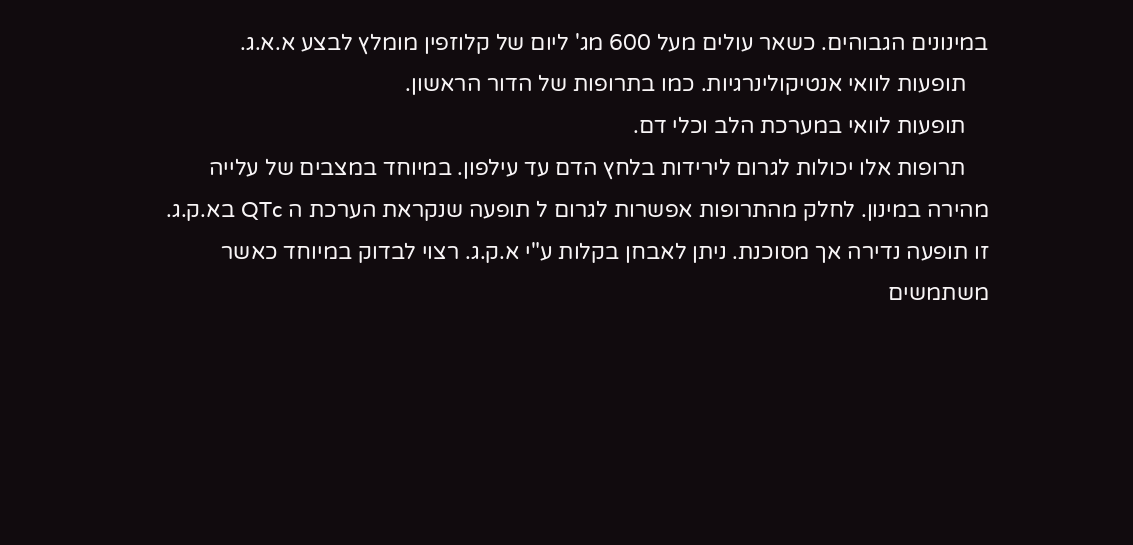במינונים הגבוהים. כשאר עולים מעל 600 מג' ליום של קלוזפין מומלץ לבצע א.א.ג.
    תופעות לוואי אנטיקולינרגיות. כמו בתרופות של הדור הראשון.
    תופעות לוואי במערכת הלב וכלי דם.
    תרופות אלו יכולות לגרום לירידות בלחץ הדם עד עילפון. במיוחד במצבים של עלייה מהירה במינון. לחלק מהתרופות אפשרות לגרום ל תופעה שנקראת הערכת ה QTc בא.ק.ג. זו תופעה נדירה אך מסוכנת. ניתן לאבחן בקלות ע"י א.ק.ג. רצוי לבדוק במיוחד כאשר משתמשים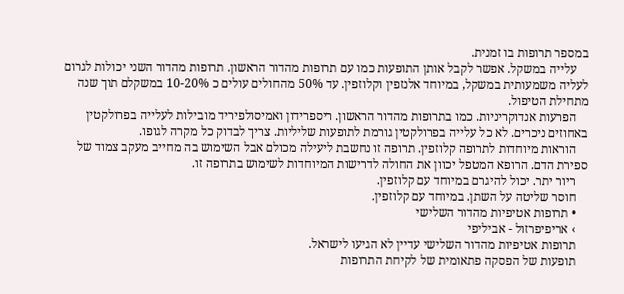במספר תרופות בו זמנית.
    עלייה במשקל. אפשר לקבל אותן התופעות כמו עם תרופות מהדור הראשון. תרופות מהדור השני יכולות לגרום לעליה משמעותית במשקל, במיוחד אלנזפין וקלוזפין. עד 50% מהחולים עולים כ 10-20% במשקלם תוך שנה מתחילת הטיפול.
    הפרעות אנדוקריניות. כמו בתרופות מהדור הראשון. ריספרידון ואמיסולפיריד מובילות לעלייה בפרולקטין באחוזים ניכרים. לא כל עלייה בפרולקטין גורמת לתופעות שליליות. צריך לבדוק כל מקרה לגופו.
    הוראות מיוחדות לתרופה קלוזפין. תרופה זו נחשבת ליעילה מכולם אבל השימוש בה מחייב מעקב צמוד של ספירת הדם. הרופא המטפל יכוון את החולה לדרישות המיוחדות לשימוש בתרופה זו.
    ריור יתר. יכול להיגרם במיוחד עם קלוזפין.
    חוסר שליטה על השתן. במיוחד עם קלוזפין.
    • תרופות אטיפיות מהדור השלישי
    › אריפיפרזול - אביליפי
    תרופות אטיפיות מהדור השלישי עדיין לא הגיעו לישראל.
    תופעות של הפסקה פתאומית של לקיחת התרופות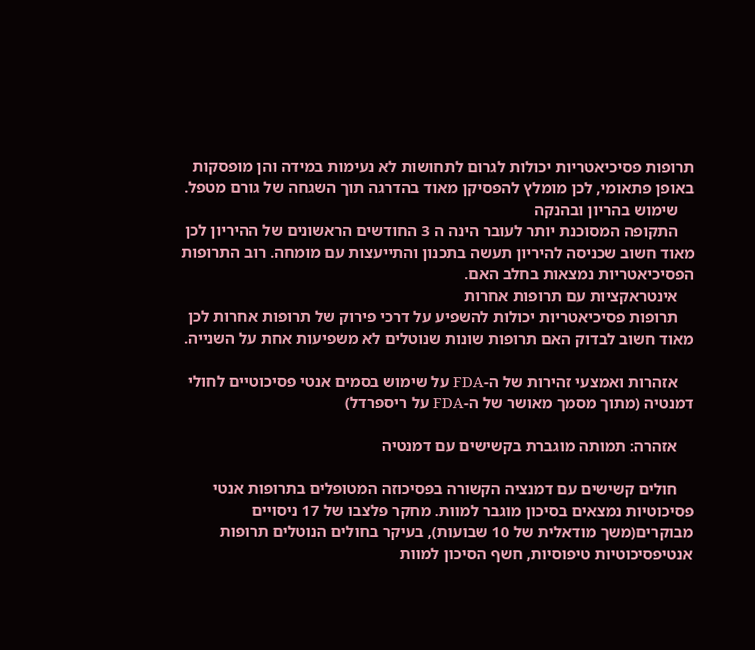תרופות פסיכיאטריות יכולות לגרום לתחושות לא נעימות במידה והן מופסקות באופן פתאומי, לכן מומלץ להפסיקן מאוד בהדרגה תוך השגחה של גורם מטפל.
    שימוש בהריון ובהנקה
    התקופה המסוכנת יותר לעובר הינה ה 3 החודשים הראשונים של ההיריון לכן מאוד חשוב שכניסה להיריון תעשה בתכנון והתייעצות עם מומחה. רוב התרופות הפסיכיאטריות נמצאות בחלב האם.
    אינטראקציות עם תרופות אחרות
    תרופות פסיכיאטריות יכולות להשפיע על דרכי פירוק של תרופות אחרות לכן מאוד חשוב לבדוק האם תרופות שונות שנוטלים לא משפיעות אחת על השנייה.

    אזהרות ואמצעי זהירות של ה-FDA על שימוש בסמים אנטי פסיכוטיים לחולי דמנטיה (מתוך מסמך מאושר של ה-FDA על ריספרדל)

    אזהרה: תמותה מוגברת בקשישים עם דמנטיה

    חולים קשישים עם דמנציה הקשורה בפסיכוזה המטופלים בתרופות אנטי פסיכוטיות נמצאים בסיכון מוגבר למוות. מחקר פלצבו של 17 ניסויים מבוקרים(משך מודאלית של 10 שבועות), בעיקר בחולים הנוטלים תרופות אנטיפסיכוטיות טיפוסיות, חשף הסיכון למוות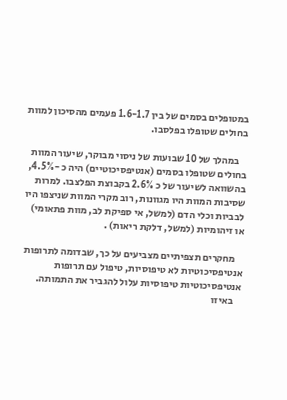במטופלים בסמים של בין 1.6-1.7 פעמים מהסיכון למוות בחולים שטופלו בפלסבו.

    במהלך של 10 שבועות של ניסוי מבוקר, שיעור המוות בחולים שטופלו בסמים (אנטיפסיכוטיים) היה כ -4.5%, בהשוואה לשיעור של כ 2.6% בקבוצת הפלצבו. למרות שסיבות המוות היו מגוונות, רוב מקרי המוות שניצפו היו לבביות וכלי הדם (למשל, אי ספיקת לב, מוות פתאומי) או זיהומיות (למשל, דלקת ריאות) .

    מחקרים תצפיתיים מצביעים על כך, שבדומה לתרופות אנטיפסיכוטיות לא טיפוסיות, טיפול עם תרופות אנטיפסיכוטיות טיפוסיות עלול להגביר את התמותה.
    באיזו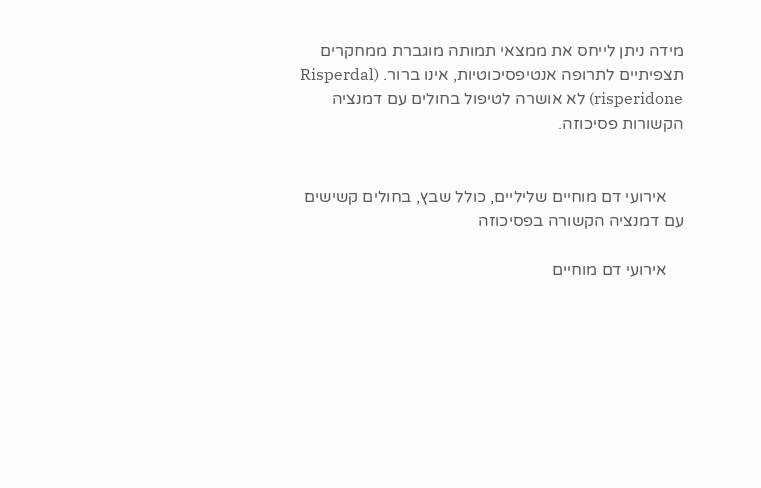מידה ניתן לייחס את ממצאי תמותה מוגברת ממחקרים תצפיתיים לתרופה אנטיפסיכוטיות, אינו ברור. (Risperdal (risperidone לא אושרה לטיפול בחולים עם דמנציה הקשורות פסיכוזה.


    אירועי דם מוחיים שליליים, כולל שבץ, בחולים קשישים עם דמנציה הקשורה בפסיכוזה

    אירועי דם מוחיים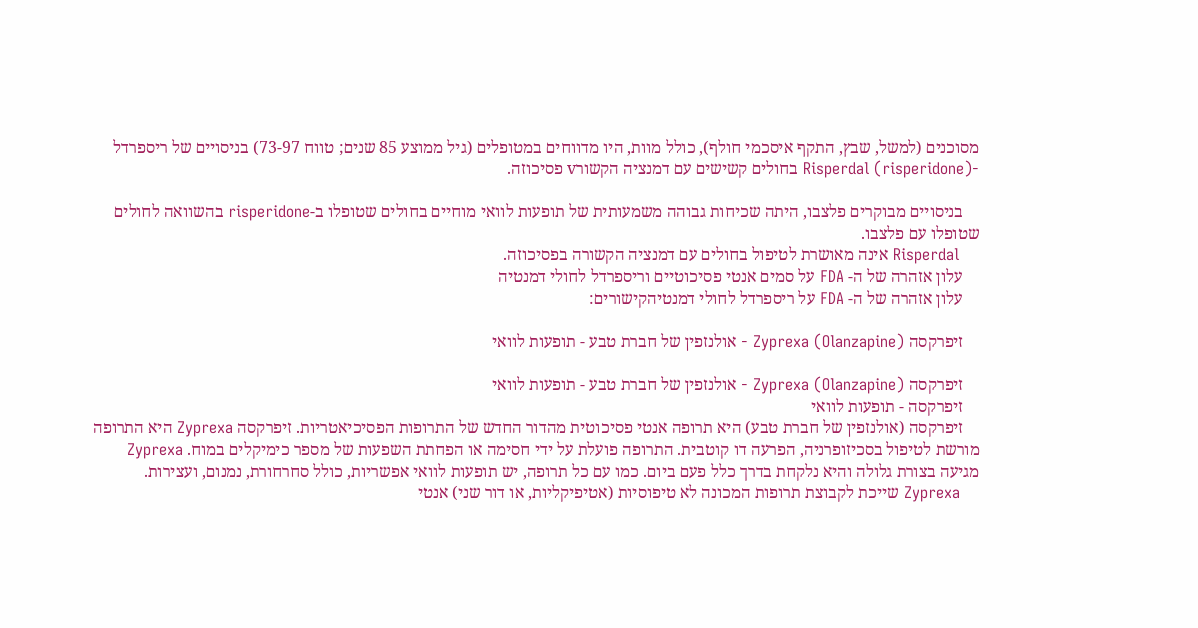מסוכנים (למשל, שבץ, התקף איסכמי חולף), כולל מוות, היו מדווחים במטופלים (גיל ממוצע 85 שנים; טווח 73-97) בניסויים של ריספרדל -(Risperdal (risperidone בחולים קשישים עם דמנציה הקשורv פסיכוזה.

    בניסויים מבוקרים פלצבו, היתה שכיחות גבוהה משמעותית של תופעות לוואי מוחיים בחולים שטופלו ב-risperidone בהשוואה לחולים שטופלו עם פלצבו.
    Risperdal אינה מאושרת לטיפול בחולים עם דמנציה הקשורה בפסיכוזה.
    עלון אזהרה של ה- FDA על סמים אנטי פסיכוטיים וריספרדל לחולי דמנטיה
    עלון אזהרה של ה- FDA על ריספרדל לחולי דמנטיהקישורים:

    זיפרקסה (Zyprexa (Olanzapine - אולנזפין של חברת טבע - תופעות לוואי

    זיפרקסה (Zyprexa (Olanzapine - אולנזפין של חברת טבע - תופעות לוואי
    זיפרקסה - תופעות לוואי
    זיפרקסה (אולנזפין של חברת טבע) היא תרופה אנטי פסיכוטית מהדור החדש של התרופות הפסיכיאטריות. זיפרקסה Zyprexa היא התרופה מורשת לטיפול בסכיזופרניה, הפרעה דו קוטבית. התרופה פועלת על ידי חסימה או הפחתת השפעות של מספר כימיקלים במוח. Zyprexa מגיעה בצורת גלולה והיא נלקחת בדרך כלל פעם ביום. כמו עם כל תרופה, יש תופעות לוואי אפשריות, כולל סחרחורת, נמנום, ועצירות.
    Zyprexa שייכת לקבוצת תרופות המכונה לא טיפוסיות (אטיפיקליות, או דור שני) אנטי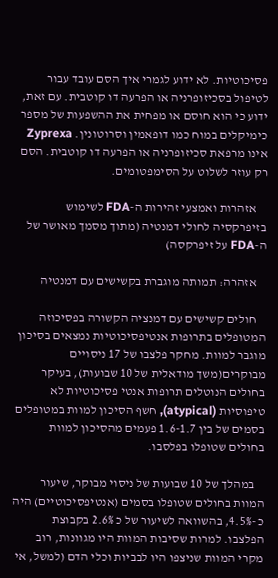פסיכוטיות. לא ידוע לגמרי איך הסם עובד עבור לטיפול בסכיזופרניה או הפרעה דו קוטבית. עם זאת, ידוע כי הוא חוסם או מפחית את ההשפעות של מספר כימיקלים במוח כמו דופאמין וסרוטונין. Zyprexa אינו מרפאת סכיזופרניה או הפרעה דו קוטבית. הסם רק עוזר לשלוט על הסימפטומים.

    אזהרות ואמצעי זהירות ה-FDA לשימוש בזיפרקסיה לחולי דמנטיה (מתוך מסמך מאושר של ה-FDA על זיפרקסה)

    אזהרה: תמותה מוגברת בקשישים עם דמנטיה

    חולים קשישים עם דמנציה הקשורה בפסיכוזה המטופלים בתרופות אנטיפסיכוטיות נמצאים בסיכון מוגבר למוות. מחקר פלצבו של 17 ניסויים מבוקרים(משך מודאלית של 10 שבועות), בעיקר בחולים הנוטלים תרופות אנטי פסיכוטיות לא טיפוסיות (atypical), חשף הסיכון למוות במטופלים בסמים של בין 1.6-1.7 פעמים מהסיכון למוות בחולים שטופלו בפלסבו.

    במהלך של 10 שבועות של ניסוי מבוקר, שיעור המוות בחולים שטופלו בסמים (אנטיפסיכוטיים) היה כ -4.5%, בהשוואה לשיעור של כ 2.6% בקבוצת הפלצבו. למרות שסיבות המוות היו מגוונות, רוב מקרי המוות שניצפו היו לבביות וכלי הדם (למשל, אי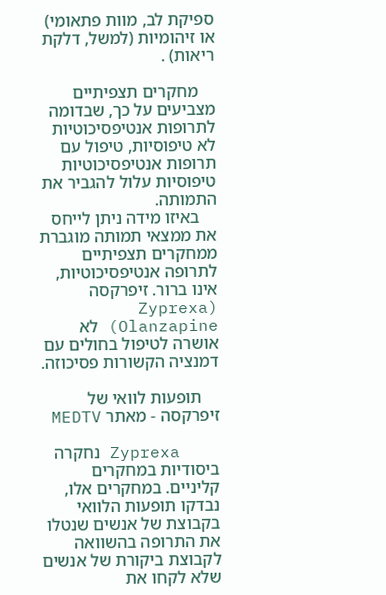ספיקת לב, מוות פתאומי) או זיהומיות (למשל, דלקת ריאות) .

    מחקרים תצפיתיים מצביעים על כך, שבדומה לתרופות אנטיפסיכוטיות לא טיפוסיות, טיפול עם תרופות אנטיפסיכוטיות טיפוסיות עלול להגביר את התמותה.
    באיזו מידה ניתן לייחס את ממצאי תמותה מוגברת ממחקרים תצפיתיים לתרופה אנטיפסיכוטיות, אינו ברור. זיפרקסה (Zyprexa (Olanzapine לא אושרה לטיפול בחולים עם דמנציה הקשורות פסיכוזה.

    תופעות לוואי של זיפרקסה - מאתר MEDTV

    Zyprexa נחקרה ביסודיות במחקרים קליניים. במחקרים אלו, נבדקו תופעות הלוואי בקבוצת של אנשים שנטלו את התרופה בהשוואה לקבוצת ביקורת של אנשים שלא לקחו את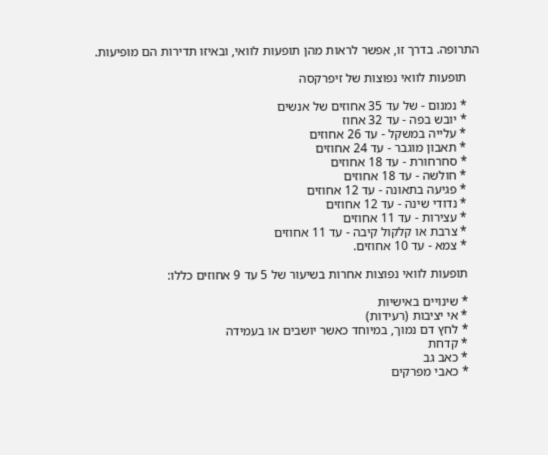התרופה. בדרך זו, אפשר לראות מהן תופעות לוואי, ובאיזו תדירות הם מופיעות.

    תופעות לוואי נפוצות של זיפרקסה

    * נמנום - של עד 35 אחוזים של אנשים
    * יובש בפה - עד 32 אחוז
    * עלייה במשקל - עד 26 אחוזים
    * תאבון מוגבר - עד 24 אחוזים
    * סחרחורת - עד 18 אחוזים
    * חולשה - עד 18 אחוזים
    * פגיעה בתאונה - עד 12 אחוזים
    * נדודי שינה - עד 12 אחוזים
    * עצירות - עד 11 אחוזים
    * צרבת או קלקול קיבה - עד 11 אחוזים
    * צמא - עד 10 אחוזים.

    תופעות לוואי נפוצות אחרות בשיעור של 5 עד 9 אחוזים כללו:

    * שינויים באישיות
    * אי יציבות (רעידות)
    * לחץ דם נמוך, במיוחד כאשר יושבים או בעמידה
    * קדחת
    * כאב גב
    * כאבי מפרקים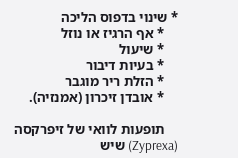* שינוי בדפוס הליכה
    * אף הרגיז או נוזל
    * שיעול
    * בעיות דיבור
    * הזלת ריר מוגבר
    * אובדן זיכרון (אמנזיה).

    תופעות לוואי של זיפרקסה (Zyprexa) שיש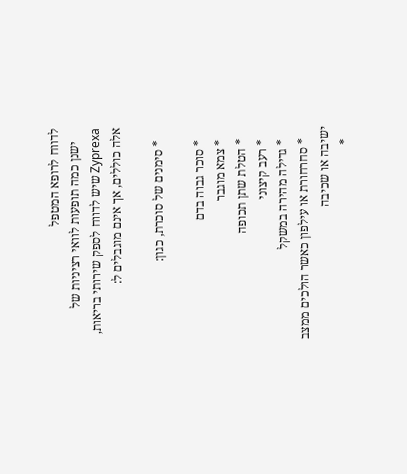לדווח לרופא המטפל
    ישנן כמה תופעות לוואי רציניות של Zyprexa שיש לדווח לספק שירותי בריאות, אלה כוללים, אך אינם מוגבלים ל:

    * סימנים של סוכרת, כגון:

    * סוכר גבוה בדם
    * צמא מוגבר
    * הטלת שתן תכופה
    * רעב קיצוני
    * גדילה מהירה במשקל
    * סחרחורת או עילפון כאשר הולכים ממצב ישיבה או שכיבה
    *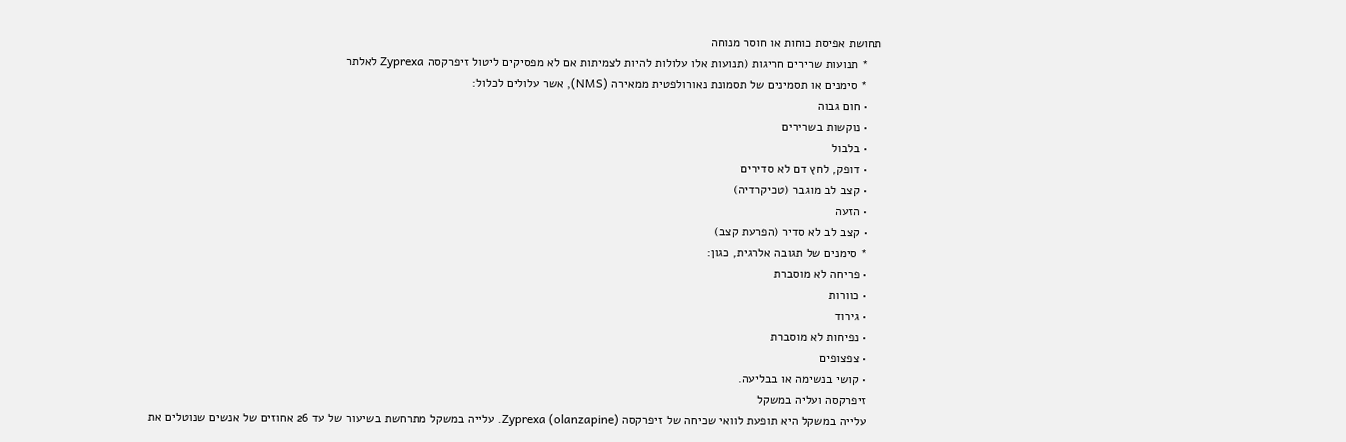תחושת אפיסת כוחות או חוסר מנוחה
    * תנועות שרירים חריגות (תנועות אלו עלולות להיות לצמיתות אם לא מפסיקים ליטול זיפרקסה Zyprexa לאלתר
    * סימנים או תסמינים של תסמונת נאורולפטית ממאירה (NMS), אשר עלולים לכלול:
    • חום גבוה
    • נוקשות בשרירים
    • בלבול
    • דופק, לחץ דם לא סדירים
    • קצב לב מוגבר (טכיקרדיה)
    • הזעה
    • קצב לב לא סדיר (הפרעת קצב)
    * סימנים של תגובה אלרגית, כגון:
    • פריחה לא מוסברת
    • כוורות
    • גירוד
    • נפיחות לא מוסברת
    • צפצופים
    • קושי בנשימה או בבליעה.
    זיפרקסה ועליה במשקל
    עלייה במשקל היא תופעת לוואי שכיחה של זיפרקסה (Zyprexa (olanzapine. עלייה במשקל מתרחשת בשיעור של עד 26 אחוזים של אנשים שנוטלים את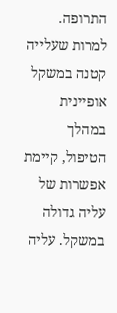התרופה. למרות שעלייה קטנה במשקל אופיינית במהלך הטיפול, קיימת אפשרות של עליה גדולה במשקל. עליה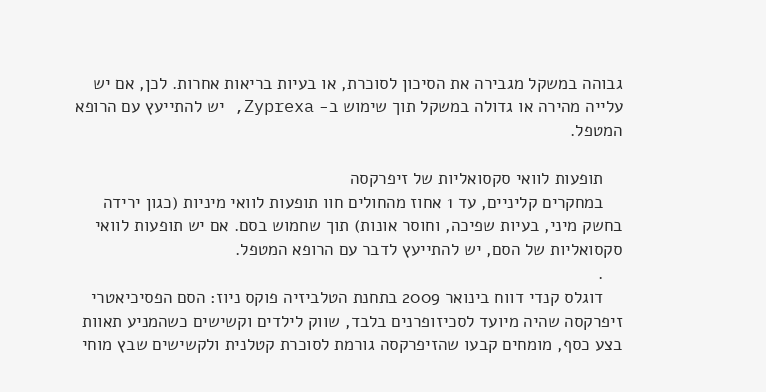גבוהה במשקל מגבירה את הסיכון לסוכרת, או בעיות בריאות אחרות. לכן, אם יש עלייה מהירה או גדולה במשקל תוך שימוש ב- Zyprexa, יש להתייעץ עם הרופא המטפל.

    תופעות לוואי סקסואליות של זיפרקסה
    במחקרים קליניים, עד 1 אחוז מהחולים חוו תופעות לוואי מיניות (כגון ירידה בחשק מיני, בעיות שפיכה, וחוסר אונות) תוך שחמוש בסם. אם יש תופעות לוואי סקסואליות של הסם, יש להתייעץ לדבר עם הרופא המטפל.
    .
    דוגלס קנדי דווח בינואר 2009 בתחנת הטלביזיה פוקס ניוז: הסם הפסיכיאטרי זיפרקסה שהיה מיועד לסכיזופרנים בלבד, שווק לילדים וקשישים כשהמניע תאוות בצע כסף, מומחים קבעו שהזיפרקסה גורמת לסוכרת קטלנית ולקשישים שבץ מוחי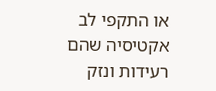או התקפי לב אקטיסיה שהם רעידות ונזק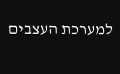למערכת העצבים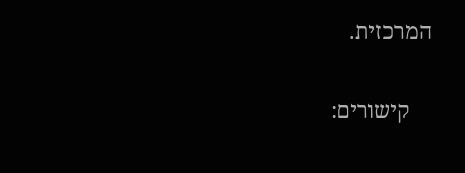המרכזית.

    קישורים: